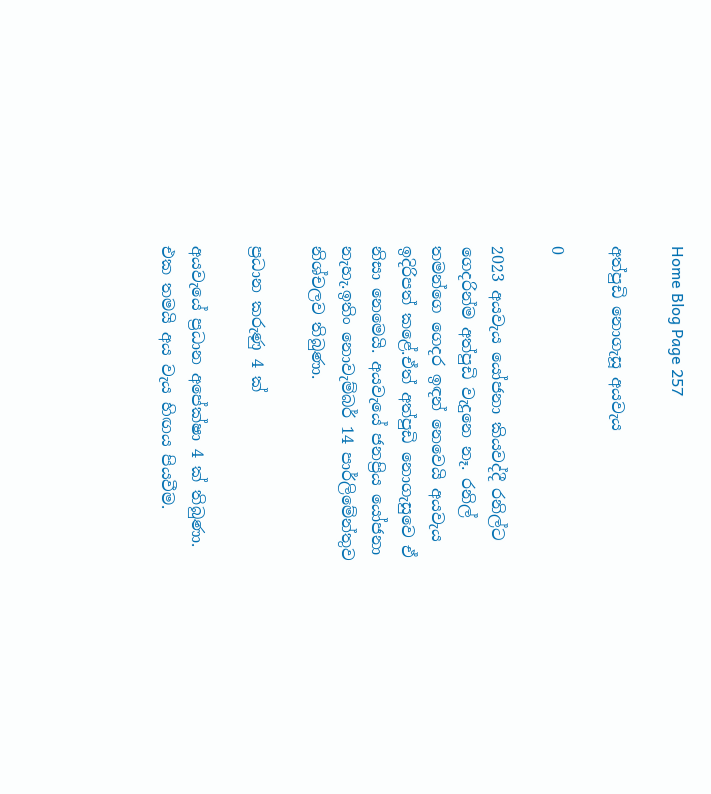Home Blog Page 257

අත්පුඩි නොගැසූ අයවැය

0

2023 අයවැය යෝජනා කියවද්දී රනිල්ට ගෙදරින්ම අත්පුඩි වැදුනෙ නෑ. රනිල් තමන්ගෙ ගෙදර ඉඳන් නෙවෙයි අයවැය ඉදිරිපත් කළේ.ඒත් අත්පුඩි නොගැසුවෙ ඒ නිසා නෙමෙයි. අයවැයේ ජනප්‍රිය යෝජනා නැහැ.ඉතිං නොවැම්බර් 14 පාර්ලිමේන්තුව නිශ්චලව තිබුණා.

ප්‍රධාන කරුණු 4 ක්

අයවැයේ ප්‍රධාන අපේක්ෂා 4 ක් තිබුණා. එක තමයි අය වැය හිඟය පියවීම.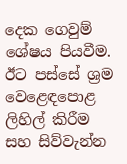දෙක ගෙවුම් ශේෂය පියවීම. ඊට පස්සේ ශ්‍රම වෙළෙඳපොළ ලිහිල් කිරීම සහ සිව්වැන්න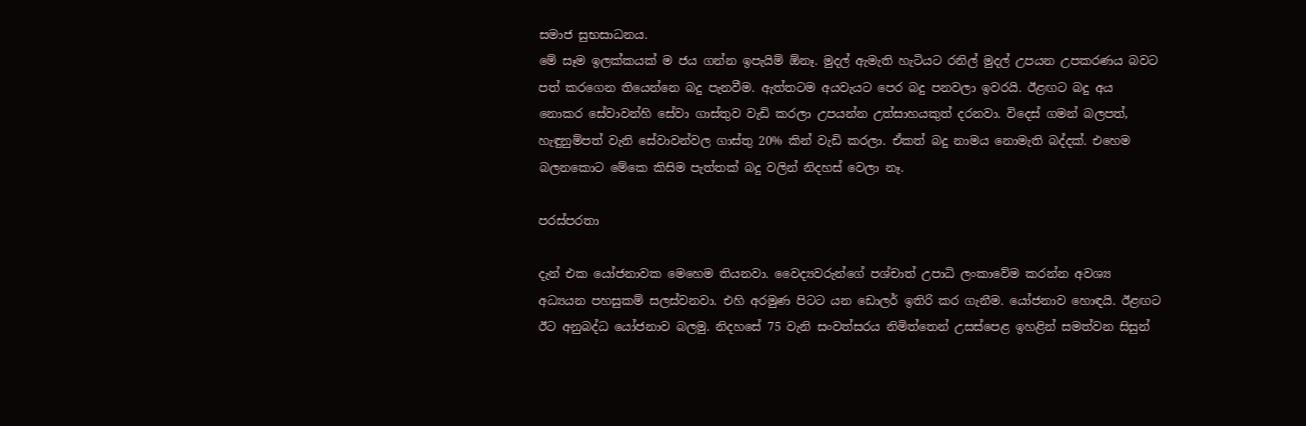සමාජ සුභසාධනය.
මේ සෑම ඉලක්කයක් ම ජය ගන්න ඉපැයිම් ඕනෑ. මුදල් ඇමැති හැටියට රනිල් මුදල් උපයන උපකරණය බවට පත් කරගෙන තියෙන්නෙ බදු පැනවීම. ඇත්තටම අයවැයට පෙර බදු පනවලා ඉවරයි. ඊළඟට බදු අය නොකර සේවාවන්හි සේවා ගාස්තුව වැඩි කරලා උපයන්න උත්සාහයකුත් දරනවා. විදෙස් ගමන් බලපත්‍, හැඳුනුම්පත් වැනි සේවාවන්වල ගාස්තු 20% කින් වැඩි කරලා. ඒකත් බදු නාමය නොමැති බද්දක්. එහෙම බලනකොට මේකෙ කිසිම පැත්තක් බදු වලින් නිදහස් වෙලා නෑ.

පරස්පරතා

දැන් එක යෝජනාවක මෙහෙම තියනවා. වෛද්‍යවරුන්ගේ පශ්චාත් උපාධි ලංකාවේම කරන්න අවශ්‍ය අධ්‍යයන පහසුකම් සලස්වනවා. එහි අරමුණ පිටට යන ඩොලර් ඉතිරි කර ගැනීම. යෝජනාව හොඳයි. ඊළඟට ඊට අනුබද්ධ යෝජනාව බලමු. නිදහසේ 75 වැනි සංවත්සරය නිමිත්තෙන් උසස්පෙළ ඉහළින් සමත්වන සිසුන්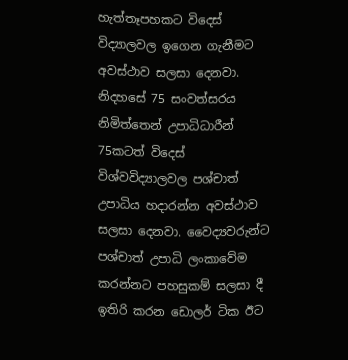හැත්තෑපහකට විදෙස් විද්‍යාලවල ඉගෙන ගැනීමට අවස්ථාව සලසා දෙනවා. නිදහසේ 75 සංවත්සරය නිමිත්තෙන් උපාධිධාරීන් 75කටත් විදෙස් විශ්වවිද්‍යාලවල පශ්චාත් උපාධිය හදාරන්න අවස්ථාව සලසා දෙනවා. වෛද්‍යවරුන්ට පශ්චාත් උපාධි ලංකාවේම කරන්නට පහසුකම් සලසා දී ඉතිරි කරන ඩොලර් ටික ඊට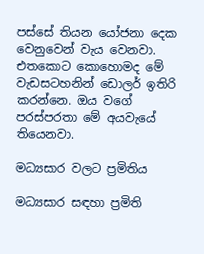පස්සේ තියන යෝජනා දෙක වෙනුවෙන් වැය වෙනවා. එතකොට කොහොමද මේ වැඩසටහනින් ඩොලර් ඉතිරි කරන්නෙ. ඔය වගේ පරස්පරතා මේ අයවැයේ තියෙනවා.

මධ්‍යසාර වලට ප්‍රමිතිය

මධ්‍යසාර සඳහා ප්‍රමිති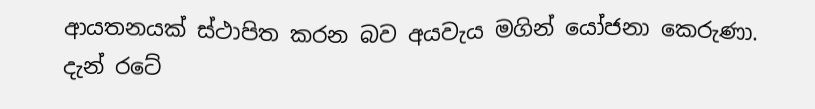ආයතනයක් ස්ථාපිත කරන බව අයවැය මගින් යෝජනා කෙරුණා. දැන් රටේ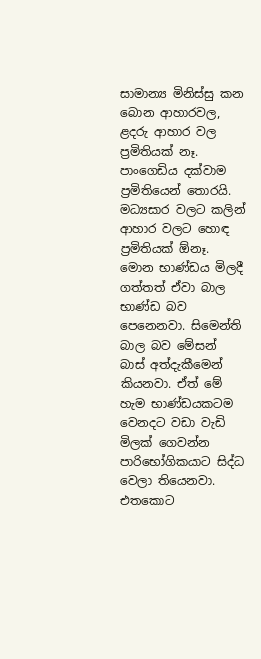සාමාන්‍ය මිනිස්සු කන බොන ආහාරවල, ළදරු ආහාර වල ප්‍රමිතියක් නෑ. පාංගෙඩිය දක්වාම ප්‍රමිතියෙන් තොරයි. මධ්‍යසාර වලට කලින් ආහාර වලට හොඳ ප්‍රමිතියක් ඕනෑ. මොන භාණ්ඩය මිලදී ගත්තත් ඒවා බාල භාණ්ඩ බව පෙනෙනවා. සිමෙන්ති බාල බව මේසන් බාස් අත්දැකීමෙන් කියනවා. ඒත් මේ හැම භාණ්ඩයකටම වෙනදට වඩා වැඩි මිලක් ගෙවන්න පාරිභෝගිකයාට සිද්ධ වෙලා තියෙනවා. එතකොට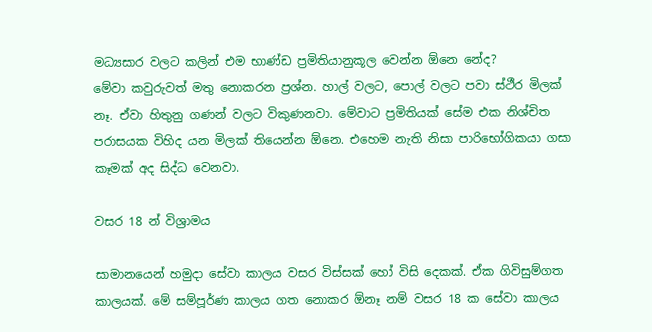මධ්‍යසාර වලට කලින් එම භාණ්ඩ ප්‍රමිතියානුකූල වෙන්න ඕනෙ නේද?
මේවා කවුරුවත් මතු නොකරන ප්‍රශ්න. හාල් වලට, පොල් වලට පවා ස්ථීර මිලක් නෑ. ඒවා හිතුනු ගණන් වලට විකුණනවා. මේවාට ප්‍රමිතියක් සේම එක නිශ්චිත පරාසයක විහිද යන මිලක් තියෙන්න ඕනෙ. එහෙම නැති නිසා පාරිභෝගිකයා ගසා කෑමක් අද සිද්ධ වෙනවා.

වසර 18 න් විශ්‍රාමය

සාමානයෙන් හමුදා සේවා කාලය වසර විස්සක් හෝ විසි දෙකක්. ඒක ගිවිසුම්ගත කාලයක්. මේ සම්පූර්ණ කාලය ගත නොකර ඕනෑ නම් වසර 18 ක සේවා කාලය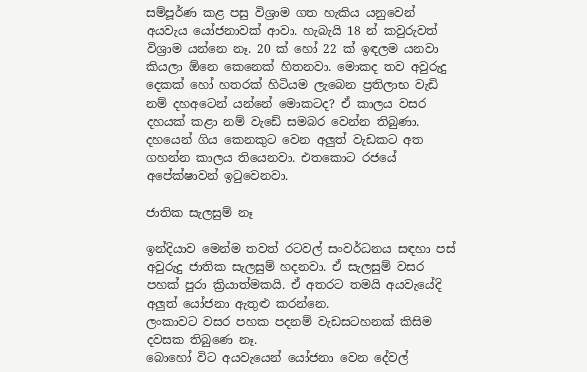සම්පූර්ණ කළ පසු විශ්‍රාම ගත හැකිය යනුවෙන් අයවැය යෝජනාවක් ආවා. හැබැයි 18 න් කවුරුවත් විශ්‍රාම යන්නෙ නෑ. 20 ක් හෝ 22 ක් ඉඳලම යනවා කියලා ඕනෙ කෙනෙක් හිතනවා. මොකද තව අවුරුදු දෙකක් හෝ හතරක් හිටියම ලැබෙන ප්‍රතිලාභ වැඩි නම් දහඅටෙන් යන්නේ මොකටද? ඒ කාලය වසර දහයක් කළා නම් වැඩේ සමබර වෙන්න තිබුණා. දහයෙන් ගිය කෙනකුට වෙන අලුත් වැඩකට අත ගහන්න කාලය තියෙනවා. එතකොට රජයේ අපේක්ෂාවන් ඉටුවෙනවා.

ජාතික සැලසුම් නෑ

ඉන්දියාව මෙන්ම තවත් රටවල් සංවර්ධනය සඳහා පස් අවුරුදු ජාතික සැලසුම් හදනවා. ඒ සැලසුම් වසර පහක් පුරා ක්‍රියාත්මකයි. ඒ අතරට තමයි අයවැයේදි අලුත් යෝජනා ඇතුළු කරන්නෙ.
ලංකාවට වසර පහක පදනම් වැඩසටහනක් කිසිම දවසක තිබුණෙ නෑ.
බොහෝ විට අයවැයෙන් යෝජනා වෙන දේවල්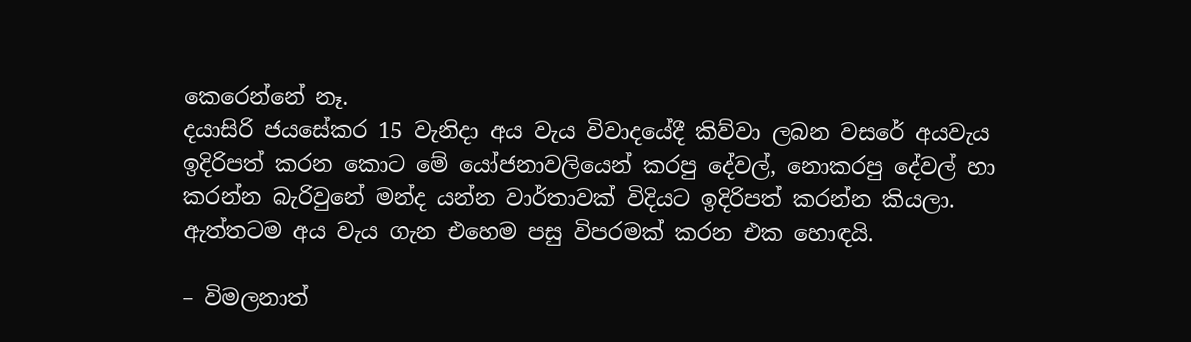කෙරෙන්නේ නෑ.
දයාසිරි ජයසේකර 15 වැනිදා අය වැය විවාදයේදී කිව්වා ලබන වසරේ අයවැය ඉදිරිපත් කරන කොට මේ යෝජනාවලියෙන් කරපු දේවල්, නොකරපු දේවල් හා කරන්න බැරිවුනේ මන්ද යන්න වාර්තාවක් විදියට ඉදිරිපත් කරන්න කියලා. ඇත්තටම අය වැය ගැන එහෙම පසු විපරමක් කරන එක හොඳයි.

– විමලනාත්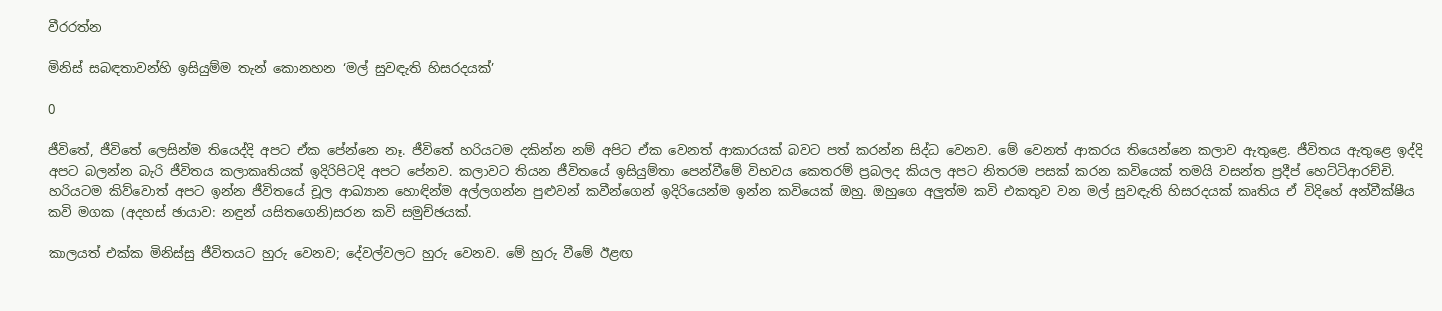වීරරත්න

මිනිස් සබඳතාවන්හි ඉසියුම්ම තැන් කොනහන ‘මල් සුවඳැති හිසරදයක්’

0

ජීවිතේ, ජීවිතේ ලෙසින්ම තියෙද්දි අපට ඒක පේන්නෙ නෑ. ජීවිතේ හරියටම දකින්න නම් අපිට ඒක වෙනත් ආකාරයක් බවට පත් කරන්න සිද්ධ වෙනව. මේ වෙනත් ආකරය තියෙන්නෙ කලාව ඇතුළෙ. ජීවිතය ඇතුළෙ ඉද්දි අපට බලන්න බැරි ජීවිතය කලාකෘතියක් ඉදිරිපිටදි අපට පේනව. කලාවට තියන ජීවිතයේ ඉසියුම්තා පෙන්වීමේ විභවය කෙතරම් ප්‍රබලද කියල අපට නිතරම පසක් කරන කවියෙක් තමයි වසන්ත ප්‍රදීප් හෙට්ටිආරච්චි. හරියටම කිව්වොත් අපට ඉන්න ජීවිතයේ චූල ආඛ්‍යාන හොඳින්ම අල්ලගන්න පුළුවන් කවීන්ගෙන් ඉදිරියෙන්ම ඉන්න කවියෙක් ඔහු. ඔහුගෙ අලුත්ම කවි එකතුව වන මල් සුවඳැති හිසරදයක් කෘතිය ඒ විදිහේ අන්වීක්ෂීය කවි මගක (අදහස් ඡායාව: නඳුන් යසිතගෙනි)සරන කවි සමුච්ඡයක්.

කාලයත් එක්ක මිනිස්සු ජීවිතයට හුරු වෙනව; දේවල්වලට හුරු වෙනව. මේ හුරු වීමේ ඊළඟ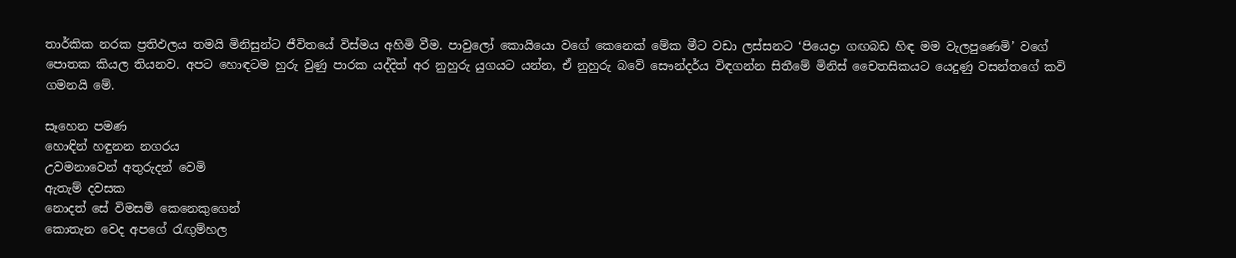තාර්කික නරක ප්‍රතිඵලය තමයි මිනිසුන්ට ජීවිතයේ විස්මය අහිමි වීම. පාවුලෝ කොයියො වගේ කෙනෙක් මේක මීට වඩා ලස්සනට ‘පියෙද්‍රා ගඟබඩ හිඳ මම වැලපුණෙමි’ වගේ පොතක කියල තියනව. අපට හොඳටම හුරු වුණු පාරක යද්දිත් අර නුහුරු යුගයට යන්න, ඒ නුහුරු බවේ සෞන්දර්ය විඳගන්න සිතීමේ මිනිස් චෛතසිකයට යෙදුණු වසන්තගේ කවි ගමනයි මේ.

සෑහෙන පමණ
හොඳින් හඳුනන නගරය
උවමනාවෙන් අතුරුදන් වෙමි
ඇතැම් දවසක
නොදත් සේ විමසමි කෙනෙකුගෙන්
කොතැන වෙද අපගේ රැඟුම්හල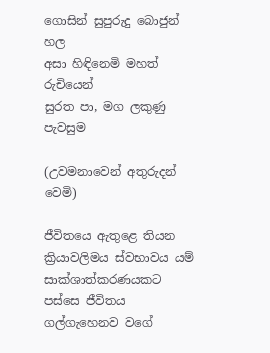ගොසින් සුපුරුදු බොජුන් හල
අසා හිඳිනෙමි මහත් රුචියෙන්
සුරත පා, මග ලකුණු පැවසුම

(උවමනාවෙන් අතුරුදන් වෙමි)

ජීවිතයෙ ඇතුළෙ තියන ක්‍රියාවලිමය ස්වභාවය යම් සාක්ශාත්කරණයකට පස්සෙ ජීවිතය ගල්ගැහෙනව වගේ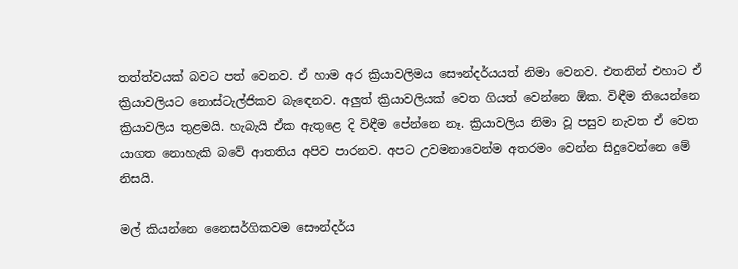තත්ත්වයක් බවට පත් වෙනව. ඒ හාම අර ක්‍රියාවලිමය සෞන්දර්යයත් නිමා වෙනව. එතනින් එහාට ඒ ක්‍රියාවලියට නොස්ටැල්ජිකව බැඳෙනව. අලුත් ක්‍රියාවලියක් වෙත ගියත් වෙන්නෙ ඕක. විඳීම තියෙන්නෙ ක්‍රියාවලිය තුළමයි. හැබැයි ඒක ඇතුළෙ දි විඳීම පේන්නෙ නෑ. ක්‍රියාවලිය නිමා වූ පසුව නැවත ඒ වෙත යාගත නොහැකි බවේ ආතතිය අපිව පාරනව. අපට උවමනාවෙන්ම අතරමං වෙන්න සිදුවෙන්නෙ මේ නිසයි.

මල් කියන්නෙ නෛසර්ගිකවම සෞන්දර්ය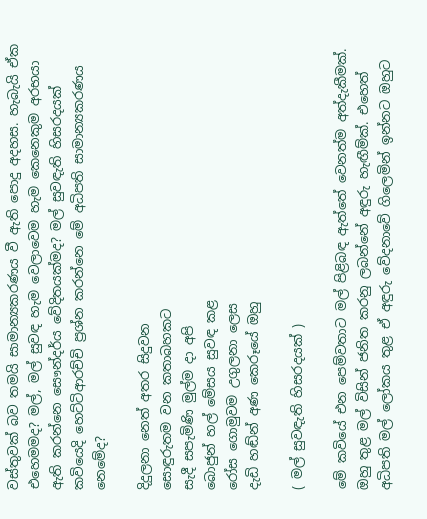වස්තුවක් බව තමයි සාමාන්‍යකරණය වී ඇති පොදු අදහස. හැබැයි ඒක එහෙමමද? මල්, මල් සුවඳ හැම වෙලාවෙම හැම කෙනෙකුම අරභයා ඇති කරන්නෙ සෞන්දර්ය වේදිතයක්මද? මල් සුවඳැති හිසරදයක් කවියෙදි හෙට්ටිආරච්චි ප්‍රශ්න කරන්නෙ මේ අධිපති සාමාන්‍යකරණය නෙමේද?

දිදුලනා නෙත් අතර සිදුවන
සොඳුරුතම වන කතාබහකට
සැදී සපැමිණි මුල්ම දා අපි
බොජුන් හල් මේසය සුවඳ කළ
රෝස ගොමුවම උගුලනා ලෙස
දැඩි හඬ්න් අණ කෙරූයේ ඔහු

( මල් සුවඳැති හිසරදයක් )

මේ කවියේ එන පෙම්වතාට මල් පිළිබඳ ඇත්තේ වෙනත්ම අත්දැකීමක්. ඔහු තුළ මල් විසින් ජනිත කරනු ලබන්නේ අඳුරු හැඟීම්ක්. එහෙත් අධිපති මල් ලෝකය තුළ ඒ අඳුරු වේදනාවේ ගිලෙමින් ඉන්නට ඔහුට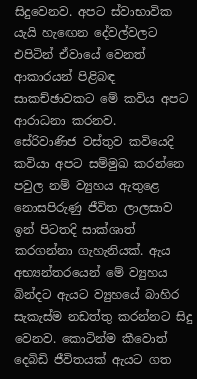සිදුවෙනව. අපට ස්වාභාවික යැයි හැඟෙන දේවල්වලට එපිටින් ඒවායේ වෙනත් ආකාරයන් පිළිබඳ සාකච්ඡාවකට මේ කවිය අපට ආරාධනා කරනව.
සේරිවාණිජ වස්තුව කවියෙදි කවියා අපට සම්මුඛ කරන්නෙ පවුල නම් ව්‍යුහය ඇතුළෙ නොසපිරුණු ජීවිත ලාලසාව ඉන් පිටතදි සාක්ශාත් කරගන්නා ගැහැනියක්. ඇය අභ්‍යන්තරයෙන් මේ ව්‍යුහය බින්දට ඇයට ව්‍යුහයේ බාහිර සැකැස්ම නඩත්තු කරන්නට සිදු වෙනව. කොටින්ම කීවොත් දෙබිඩි ජීවිතයක් ඇයට ගත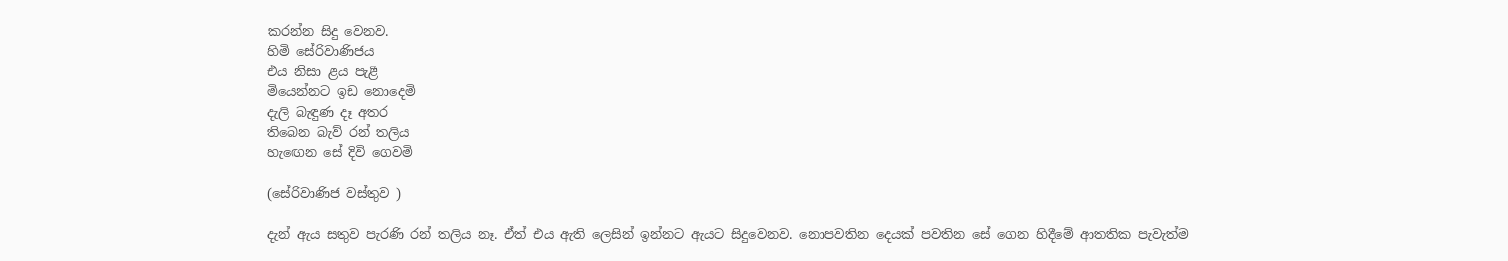කරන්න සිදු වෙනව.
හිමි සේරිවාණිජය
එය නිසා ළය පැළී
මියෙන්නට ඉඩ නොදෙමි
දැලි බැඳුණ දෑ අතර
තිබෙන බැව් රන් තලිය
හැඟෙන සේ දිවි ගෙවමි

(සේරිවාණිජ වස්තුව )

දැන් ඇය සතුව පැරණි රන් තලිය නෑ. ඒත් එය ඇති ලෙසින් ඉන්නට ඇයට සිදුවෙනව. නොපවතින දෙයක් පවතින සේ ගෙන හිදීමේ ආතතික පැවැත්ම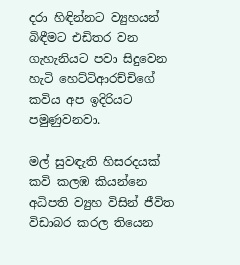දරා හිඳින්නට ව්‍යුහයන් බිඳීමට එඩිතර වන ගැහැනියට පවා සිදුවෙන හැටි හෙට්ටිආරච්චිගේ කවිය අප ඉදිරියට පමුණුවනවා.

මල් සුවඳැති හිසරදයක් කවි කලඹ කියන්නෙ අධිපති ව්‍යුහ විසින් ජීවිත විඩාබර කරල තියෙන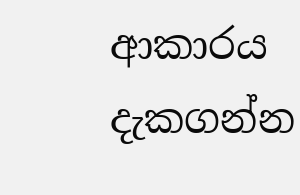ආකාරය දැකගන්න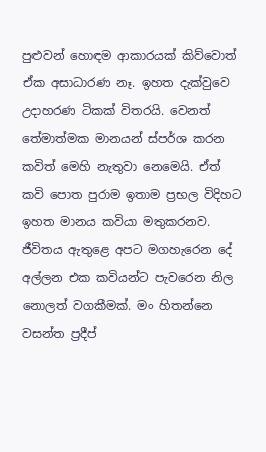පුළුවන් හොඳම ආකාරයක් කිව්වොත් ඒක අසාධාරණ නෑ. ඉහත දැක්වුවෙ උදාහරණ ටිකක් විතරයි. වෙනත් තේමාත්මක මානයන් ස්පර්ශ කරන කවිත් මෙහි නැතුවා නෙමෙයි. ඒත් කවි පොත පුරාම ඉතාම ප්‍රභල විදිහට ඉහත මානය කවියා මතුකරනව.
ජීවිතය ඇතුළෙ අපට මගහැරෙන දේ අල්ලන එක කවියන්ට පැවරෙන නිල නොලත් වගකීමක්. මං හිතන්නෙ වසන්‍ත ප්‍රදීප්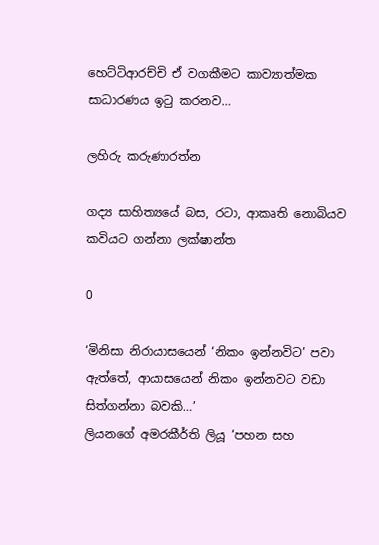හෙට්ටිආරච්චි ඒ වගකීමට කාව්‍යාත්මක සාධාරණය ඉටු කරනව…

ලහිරු කරුණාරත්න

ගද්‍ය සාහිත්‍යයේ බස, රටා, ආකෘති නොබියව කවියට ගන්නා ලක්ෂාන්ත

0

‘මිනිසා නිරායාසයෙන් ‘නිකං ඉන්නවිට’ පවා ඇත්තේ, ආයාසයෙන් නිකං ඉන්නවට වඩා සිත්ගන්නා බවකි…’
ලියනගේ අමරකීර්ති ලියූ ‘පහන සහ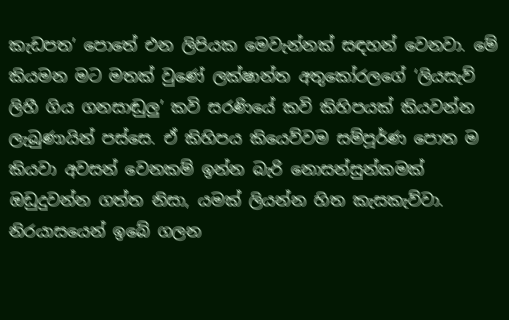කැඩපත’ පොතේ එන ලිපියක මෙවැන්නක් සඳහන් වෙනවා. මේ කියමන මට මතක් වුණේ ලක්ෂාන්ත අතුකෝරලගේ ‘ලියසැව් ලිහී ගිය ගනසාඬුලු’ කවි සරණියේ කවි කිහිපයක් කියවන්න ලැබුණායින් පස්සෙ. ඒ කිහිපය කියෙව්වම සම්පූර්ණ පොත ම කියවා අවසන් වෙනකම් ඉන්න බැරි නොසන්සුන්කමක් ඔඩුදුවන්න ගත්ත නිසා, යමක් ලියන්න හිත කැසකැව්වා. නිරයාසයෙන් ඉබේ ගලන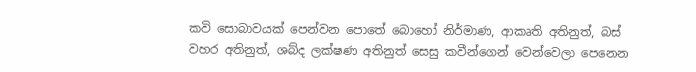කවි සොබාවයක් පෙන්වන පොතේ බොහෝ නිර්මාණ, ආකෘති අතිනුත්, බස් වහර අතිනුත්, ශබ්ද ලක්ෂණ අතිනුත් සෙසු කවීන්ගෙන් වෙන්වෙලා පෙනෙන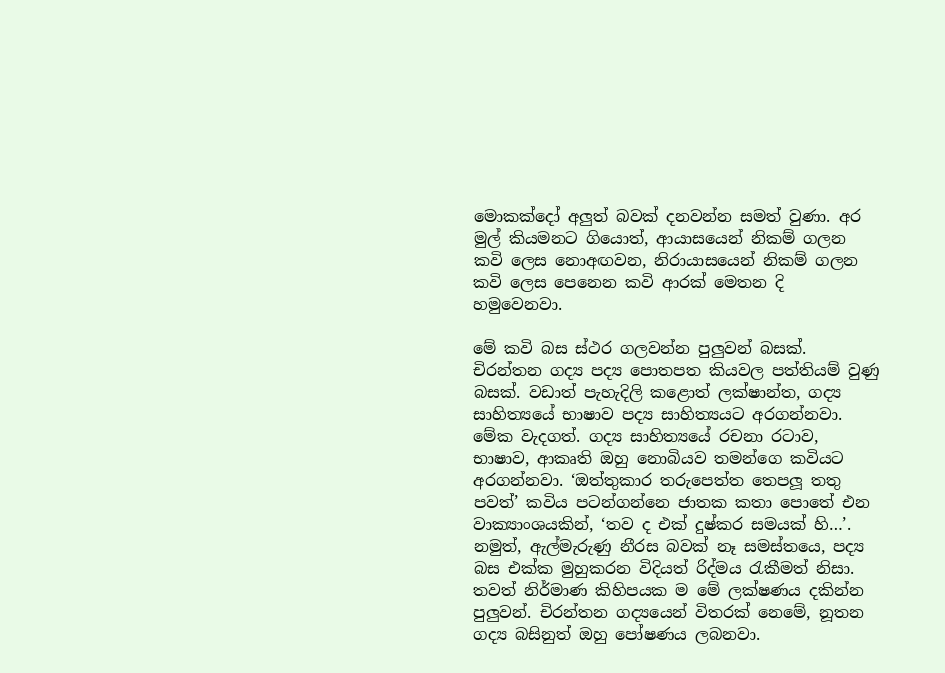මොකක්දෝ අලුත් බවක් දනවන්න සමත් වුණා. අර මුල් කියමනට ගියොත්, ආයාසයෙන් නිකම් ගලන කවි ලෙස නොඅඟවන, නිරායාසයෙන් නිකම් ගලන කවි ලෙස පෙනෙන කවි ආරක් මෙතන දි හමුවෙනවා.

මේ කවි බස ස්ථර ගලවන්න පුලුවන් බසක්. චිරන්තන ගද්‍ය පද්‍ය පොතපත කියවල පත්තියම් වුණු බසක්. වඩාත් පැහැදිලි කළොත් ලක්ෂාන්ත, ගද්‍ය සාහිත්‍යයේ භාෂාව පද්‍ය සාහිත්‍යයට අරගන්නවා. මේක වැදගත්. ගද්‍ය සාහිත්‍යයේ රචනා රටාව, භාෂාව, ආකෘති ඔහු නොබියව තමන්ගෙ කවියට අරගන්නවා. ‘ඔත්තුකාර තරුපෙත්ත තෙපලූ තතු පවත්’ කවිය පටන්ගන්නෙ ජාතක කතා පොතේ එන වාක්‍යාංශයකින්, ‘තව ද එක් දුෂ්කර සමයක් හි…’. නමුත්, ඇල්මැරුණු නීරස බවක් නෑ සමස්තයෙ, පද්‍ය බස එක්ක මුහුකරන විදියත් රිද්මය රැකීමත් නිසා. තවත් නිර්මාණ කිහිපයක ම මේ ලක්ෂණය දකින්න පුලුවන්. චිරන්තන ගද්‍යයෙන් විතරක් නෙමේ, නූතන ගද්‍ය බසිනුත් ඔහු පෝෂණය ලබනවා.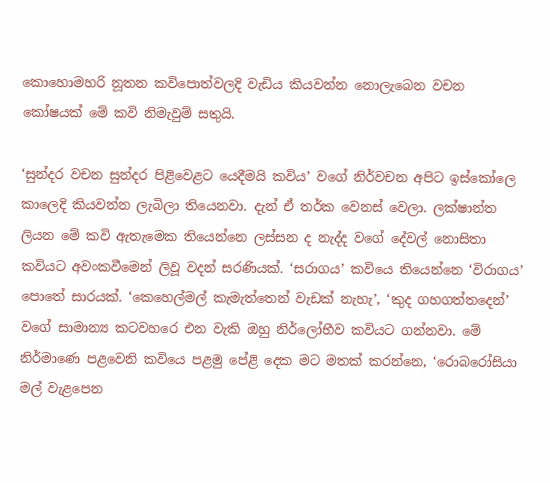කොහොමහරි නූතන කවිපොත්වලදි වැඩිය කියවන්න නොලැබෙන වචන කෝෂයක් මේ කවි නිමැවුම් සතුයි.

‘සුන්දර වචන සුන්දර පිළිවෙළට යෙදීමයි කවිය’ වගේ නිර්වචන අපිට ඉස්කෝලෙ කාලෙදි කියවන්න ලැබිලා තියෙනවා. දැන් ඒ තර්ක වෙනස් වෙලා. ලක්ෂාන්ත ලියන මේ කවි ඇතැමෙක තියෙන්නෙ ලස්සන ද නැද්ද වගේ දේවල් නොසිතා කවියට අවංකවීමෙන් ලිවූ වදන් සරණියක්. ‘සරාගය’ කවියෙ තියෙන්නෙ ‘විරාගය’ පොතේ සාරයක්. ‘කෙහෙල්මල් කැමැත්තෙන් වැඩක් නැහැ’, ‘කුද ගහගත්‍තදෙන්’ වගේ සාමාන්‍ය කටවහරෙ එන වැකි ඔහු නිර්ලෝභීව කවියට ගන්නවා. මේ නිර්මාණෙ පළවෙනි කවියෙ පළමු පේළි දෙක මට මතක් කරන්නෙ, ‘රොබරෝසියා මල් වැළපෙන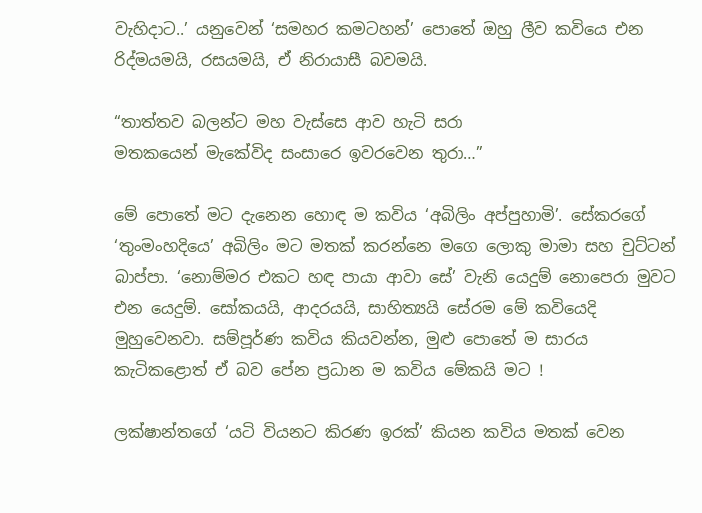වැහිදාට..’ යනුවෙන් ‘සමහර කමටහන්’ පොතේ ඔහු ලීව කවියෙ එන රිද්මයමයි, රසයමයි, ඒ නිරායාසී බවමයි.

“තාත්තව බලන්ට මහ වැස්සෙ ආව හැටි සරා
මතකයෙන් මැකේවිද සංසාරෙ ඉවරවෙන තුරා…”

මේ පොතේ මට දැනෙන හොඳ ම කවිය ‘අබිලිං අප්පුහාමි’. සේකරගේ ‘තුංමංහදියෙ’ අබිලිං මට මතක් කරන්නෙ මගෙ ලොකු මාමා සහ චුට්ටන් බාප්පා. ‘නොම්මර එකට හඳ පායා ආවා සේ’ වැනි යෙදුම් නොපෙරා මුවට එන යෙදුම්. සෝකයයි, ආදරයයි, සාහිත්‍යයි සේරම මේ කවියෙදි මුහුවෙනවා. සම්පූර්ණ කවිය කියවන්න, මුළු පොතේ ම සාරය කැටිකළොත් ඒ බව පේන ප්‍රධාන ම කවිය මේකයි මට !

ලක්ෂාන්‍තගේ ‘යටි වියනට කිරණ ඉරක්’ කියන කවිය මතක් වෙන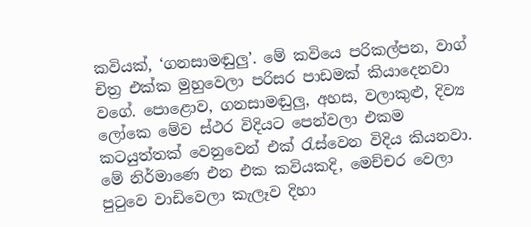කවියක්, ‘ගනසාමඬුලු’. මේ කවියෙ පරිකල්පන, වාග් චිත්‍ර එක්ක මුහුවෙලා පරිසර පාඩමක් කියාදෙනවා වගේ. පොළොව, ගනසාමඬුලු, අහස, වලාකුළු, දිව්‍ය ලෝකෙ මේව ස්ථර විදියට පෙන්වලා එකම කටයුත්තක් වෙනුවෙන් එක් රැස්වෙන විදිය කියනවා. මේ නිර්මාණෙ එන එක කවියකදි, මෙච්චර වෙලා පුටුවෙ වාඩිවෙලා කැලෑව දිහා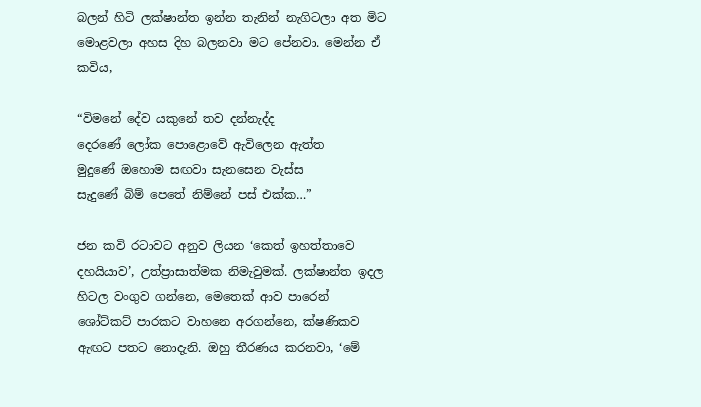බලන් හිටි ලක්ෂාන්ත ඉන්න තැනින් නැගිටලා අත මිට මොළවලා අහස දිහ බලනවා මට පේනවා. මෙන්න ඒ කවිය,

“විමනේ දේව යකුනේ තව දන්නැද්ද
දෙරණේ ලෝක පොළොවේ ඇවිලෙන ඇත්ත
මුදුණේ ඔහොම සඟවා සැනසෙන වැස්ස
සැදුණේ බිම් පෙතේ නිම්නේ පස් එක්ක…”

ජන කවි රටාවට අනුව ලියන ‘කෙත් ඉහත්‍තාවෙ දහයියාව’, උත්ප්‍රාසාත්මක නිමැවුමක්. ලක්ෂාන්ත ඉදල හිටල වංගුව ගන්නෙ, මෙතෙක් ආව පාරෙන් ශෝට්කට් පාරකට වාහනෙ අරගන්නෙ, ක්ෂණිකව ඇඟට පතට නොදැනි. ඔහු තීරණය කරනවා, ‘මේ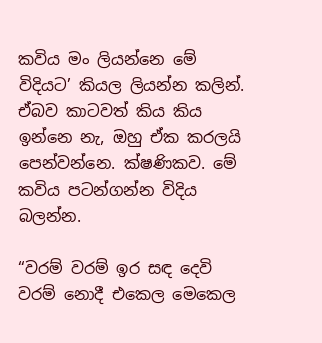කවිය මං ලියන්නෙ මේ විදියට’ කියල ලියන්න කලින්. ඒබව කාටවත් කිය කිය ඉන්නෙ නැ, ඔහු ඒක කරලයි පෙන්වන්නෙ. ක්ෂණිකව. මේ කවිය පටන්ගන්න විදිය බලන්න.

“වරම් වරම් ඉර සඳ දෙවි
වරම් නොදී එකෙල මෙකෙල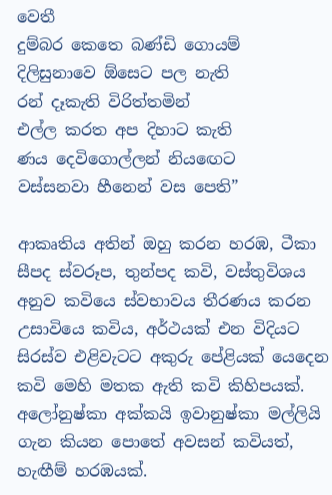වෙතී
දුම්බර කෙතෙ බණ්ඩි ගොයම්
දිලිසුනාවෙ ඕසෙට පල නැති
රන් දෑකැති විරිත්තමින්
එල්ල කරත අප දිහාට කැති
ණය දෙවිගොල්ලන් නියඟෙට
වස්සනවා හීනෙන් වස පෙති”

ආකෘතිය අතින් ඔහු කරන හරඹ, ටීකා සීපද ස්වරූප, තුන්පද කවි, වස්තුවිශය අනුව කවියෙ ස්වභාවය තීරණය කරන උසාවියෙ කවිය, අර්ථයක් එන විදියට සිරස්ව එළිවැටට අකුරු පේළියක් යෙදෙන කවි මෙහි මතක ඇති කවි කිහිපයක්.
අලෝනුෂ්කා අක්කයි ඉවානුෂ්කා මල්ලියි ගැන කියන පොතේ අවසන් කවියත්, හැඟීම් හරඹයක්.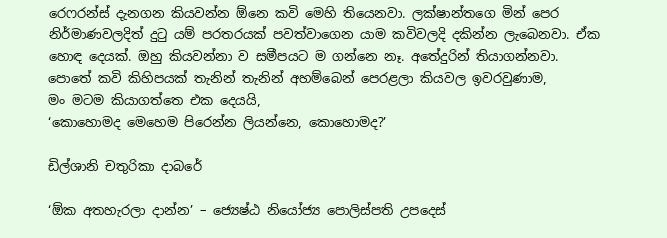රෙෆරන්ස් දැනගන කියවන්න ඕනෙ කවි මෙහි තියෙනවා. ලක්ෂාන්තගෙ මින් පෙර නිර්මාණවලදිත් දුටු යම් පරතරයක් පවත්වාගෙන යාම කවිවලදි දකින්න ලැබෙනවා. ඒක හොඳ දෙයක්. ඔහු කියවන්නා ව සමීපයට ම ගන්නෙ නෑ. අතේදුරින් තියාගන්නවා.
පොතේ කවි කිහිපයක් තැනින් තැනින් අහම්බෙන් පෙරළලා කියවල ඉවරවුණාම,
මං මටම කියාගත්තෙ එක දෙයයි,
‘කොහොමද මෙහෙම පිරෙන්න ලියන්නෙ, කොහොමද?’

ඩිල්ශානි චතුරිකා දාබරේ

‘ඕක අතහැරලා දාන්න’ – ජ්‍යෙෂ්ඨ නියෝජ්‍ය පොලිස්පති උපදෙස්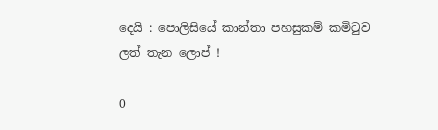දෙයි : පොලිසියේ කාන්තා පහසුකම් කමිටුව ලත් තැන ලොප් !

0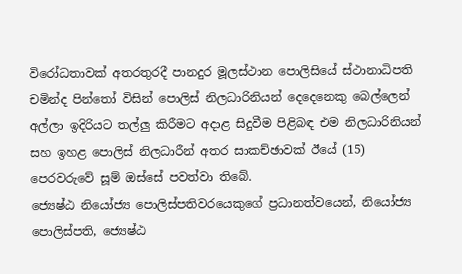විරෝධතාවක් අතරතුරදී පානදුර මූලස්ථාන පොලිසියේ ස්ථානාධිපති චමින්ද පින්තෝ විසින් පොලිස් නිලධාරිනියන් දෙදෙනෙකු බෙල්ලෙන් අල්ලා ඉදිරියට තල්ලු කිරීමට අදාළ සිදුවීම පිළිබඳ එම නිලධාරිනියන් සහ ඉහළ පොලිස් නිලධාරීන් අතර සාකච්ඡාවක් ඊයේ (15) පෙරවරුවේ සූම් ඔස්සේ පවත්වා තිබේ.
ජ්‍යෙෂ්ඨ නියෝජ්‍ය පොලිස්පතිවරයෙකුගේ ප්‍රධානත්වයෙන්, නියෝජ්‍ය පොලිස්පති, ජ්‍යෙෂ්ඨ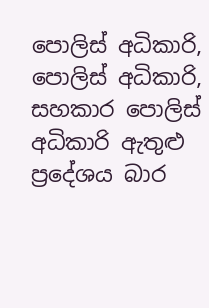පොලිස් අධිකාරි, පොලිස් අධිකාරි, සහකාර පොලිස් අධිකාරි ඇතුළු ප්‍රදේශය බාර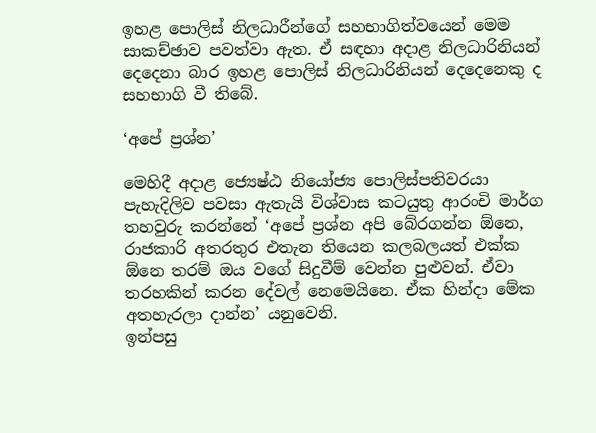ඉහළ පොලිස් නිලධාරීන්ගේ සහභාගිත්වයෙන් මෙම සාකච්ඡාව පවත්වා ඇත. ඒ සඳහා අදාළ නිලධාරිනියන් දෙදෙනා බාර ඉහළ පොලිස් නිලධාරිනියන් දෙදෙනෙකු ද සහභාගි වී තිබේ.

‘අපේ ප්‍රශ්න’

මෙහිදී අදාළ ජ්‍යෙෂ්ඨ නියෝජ්‍ය පොලිස්පතිවරයා පැහැදිලිව පවසා ඇතැයි විශ්වාස කටයුතු ආරංචි මාර්ග තහවුරු කරන්නේ ‘අපේ ප්‍රශ්න අපි බේරගන්න ඕනෙ, රාජකාරි අතරතුර එතැන තියෙන කලබලයත් එක්ක ඕනෙ තරම් ඔය වගේ සිදුවීම් වෙන්න පුළුවන්. ඒවා තරහකින් කරන දේවල් නෙමෙයිනෙ. ඒක හින්දා මේක අතහැරලා දාන්න’ යනුවෙනි.
ඉන්පසු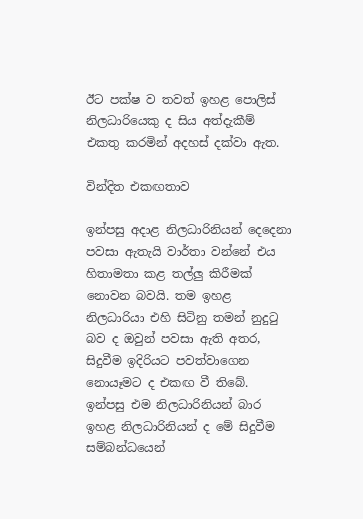ඊට පක්ෂ ව තවත් ඉහළ පොලිස් නිලධාරියෙකු ද සිය අත්දැකීම් එකතු කරමින් අදහස් දක්වා ඇත.

වින්දිත එකඟතාව

ඉන්පසු අදාළ නිලධාරිනියන් දෙදෙනා පවසා ඇතැයි වාර්තා වන්නේ එය හිතාමතා කළ තල්ලු කිරීමක් නොවන බවයි. තම ඉහළ නිලධාරියා එහි සිටිනු තමන් නුදුටු බව ද ඔවුන් පවසා ඇති අතර, සිදුවීම ඉදිරියට පවත්වාගෙන නොයෑමට ද එකඟ වී තිබේ.
ඉන්පසු එම නිලධාරිනියන් බාර ඉහළ නිලධාරිනියන් ද මේ සිදුවීම සම්බන්ධයෙන්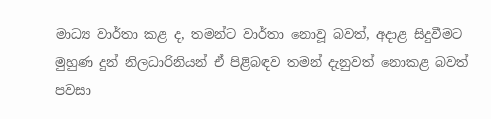මාධ්‍ය වාර්තා කළ ද, තමන්ට වාර්තා නොවූ බවත්, අදාළ සිදුවීමට මුහුණ දුන් නිලධාරිනියන් ඒ පිළිබඳව තමන් දැනුවත් නොකළ බවත් පවසා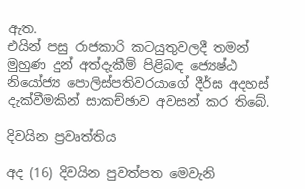ඇත.
එයින් පසු රාජකාරි කටයුතුවලදී තමන් මුහුණ දුන් අත්දැකීම් පිළිබඳ ජ්‍යෙෂ්ඨ නියෝජ්‍ය පොලිස්පතිවරයාගේ දීර්ඝ අදහස් දැක්වීමකින් සාකච්ඡාව අවසන් කර තිබේ.

දිවයින ප්‍රවෘත්තිය

අද (16) දිවයින පුවත්පත මෙවැනි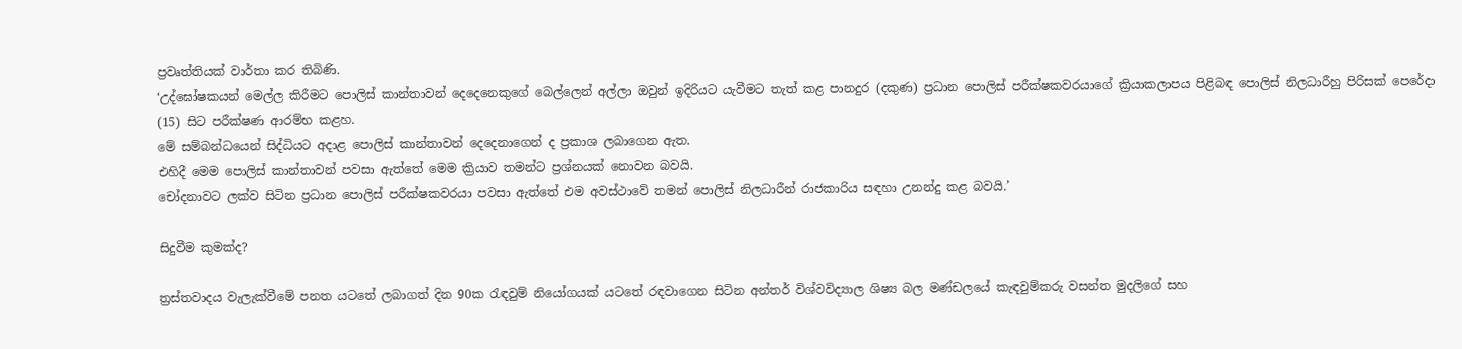ප්‍රවෘත්තියක් වාර්තා කර තිබිණි.
‘උද්ඝෝෂකයන් මෙල්ල කිරීමට පොලිස් කාන්තාවන් දෙදෙනෙකුගේ බෙල්ලෙන් අල්ලා ඔවුන් ඉදිරියට යැවීමට තැත් කළ පානදුර (දකුණ) ප්‍රධාන පොලිස් පරීක්ෂකවරයාගේ ක්‍රියාකලාපය පිළිබඳ පොලිස් නිලධාරීහු පිරිසක් පෙරේදා (15) සිට පරීක්ෂණ ආරම්භ කළහ.
මේ සම්බන්ධයෙන් සිද්ධියට අදාළ පොලිස් කාන්තාවන් දෙදෙනාගෙන් ද ප්‍රකාශ ලබාගෙන ඇත.
එහිදී මෙම පොලිස් කාන්තාවන් පවසා ඇත්තේ මෙම ක්‍රියාව තමන්ට ප්‍රශ්නයක් නොවන බවයි.
චෝදනාවට ලක්ව සිටින ප්‍රධාන පොලිස් පරීක්ෂකවරයා පවසා ඇත්තේ එම අවස්ථාවේ තමන් පොලිස් නිලධාරීන් රාජකාරිය සඳහා උනන්දු කළ බවයි.’

සිදුවීම කුමක්ද?

ත්‍රස්තවාදය වැලැක්වීමේ පනත යටතේ ලබාගත් දින 90ක රැඳවුම් නියෝගයක් යටතේ රඳවාගෙන සිටින අන්තර් විශ්වවිද්‍යාල ශිෂ්‍ය බල මණ්ඩලයේ කැඳවුම්කරු වසන්ත මුදලිගේ සහ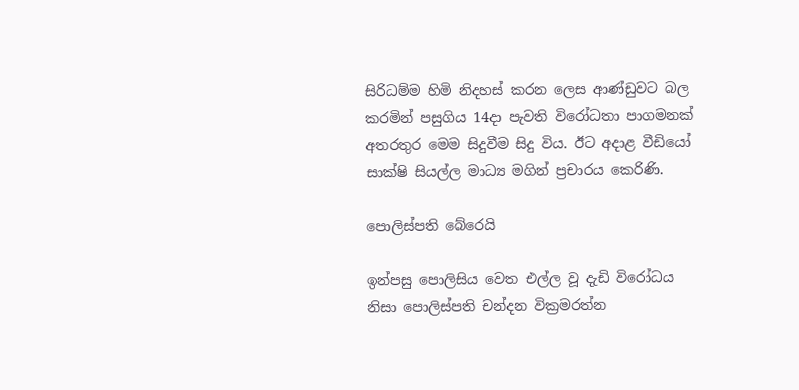සිරිධම්ම හිමි නිදහස් කරන ලෙස ආණ්ඩුවට බල කරමින් පසුගිය 14දා පැවති විරෝධතා පාගමනක් අතරතුර මෙම සිදුවීම සිදු විය. ඊට අදාළ වීඩියෝ සාක්ෂි සියල්ල මාධ්‍ය මගින් ප්‍රචාරය කෙරිණි.

පොලිස්පති බේරෙයි

ඉන්පසු පොලිසිය වෙත එල්ල වූ දැඩි විරෝධය නිසා පොලිස්පති චන්දන වික්‍රමරත්න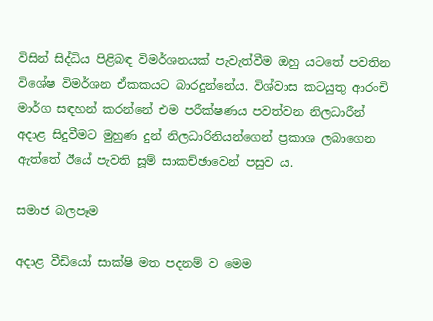විසින් සිද්ධිය පිළිබඳ විමර්ශනයක් පැවැත්වීම ඔහු යටතේ පවතින විශේෂ විමර්ශන ඒකකයට බාරදුන්නේය. විශ්වාස කටයුතු ආරංචි මාර්ග සඳහන් කරන්නේ එම පරීක්ෂණය පවත්වන නිලධාරීන් අදාළ සිදුවීමට මුහුණ දුන් නිලධාරිනියන්ගෙන් ප්‍රකාශ ලබාගෙන ඇත්තේ ඊයේ පැවති සූම් සාකච්ඡාවෙන් පසුව ය.

සමාජ බලපෑම

අදාළ වීඩියෝ සාක්ෂි මත පදනම් ව මෙම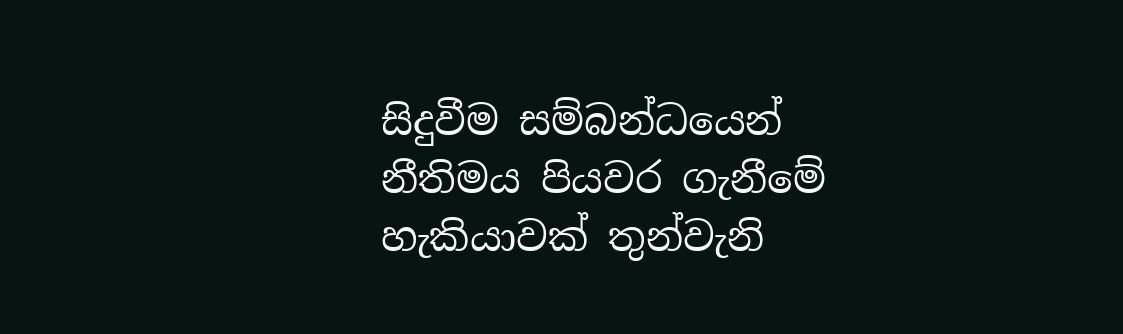සිදුවීම සම්බන්ධයෙන් නීතිමය පියවර ගැනීමේ හැකියාවක් තුන්වැනි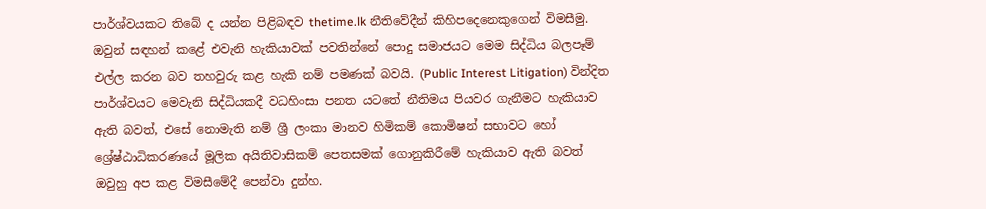පාර්ශ්වයකට තිබේ ද යන්න පිළිබඳව thetime.lk නීතිවේදීන් කිහිපදෙනෙකුගෙන් විමසීමු.
ඔවුන් සඳහන් කළේ එවැනි හැකියාවක් පවතින්නේ පොදු සමාජයට මෙම සිද්ධිය බලපෑම් එල්ල කරන බව තහවුරු කළ හැකි නම් පමණක් බවයි. (Public Interest Litigation) වින්දිත පාර්ශ්වයට මෙවැනි සිද්ධියකදී වධහිංසා පනත යටතේ නීතිමය පියවර ගැනීමට හැකියාව ඇති බවත්, එසේ නොමැති නම් ශ්‍රී ලංකා මානව හිමිකම් කොමිෂන් සභාවට හෝ ශ්‍රේෂ්ඨාධිකරණයේ මූලික අයිතිවාසිකම් පෙතසමක් ගොනුකිරීමේ හැකියාව ඇති බවත් ඔවුහු අප කළ විමසීමේදී පෙන්වා දුන්හ.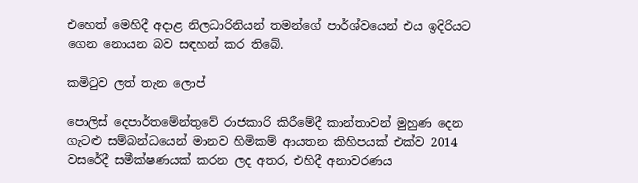එහෙත් මෙහිදී අදාළ නිලධාරිනියන් තමන්ගේ පාර්ශ්වයෙන් එය ඉදිරියට ගෙන නොයන බව සඳහන් කර තිබේ.

කමිටුව ලත් තැන ලොප්

පොලිස් දෙපාර්තමේන්තුවේ රාජකාරි කිරීමේදී කාන්තාවන් මුහුණ දෙන ගැටළු සම්බන්ධයෙන් මානව හිමිකම් ආයතන කිහිපයක් එක්ව 2014 වසරේදී සමීක්ෂණයක් කරන ලද අතර, එහිදී අනාවරණය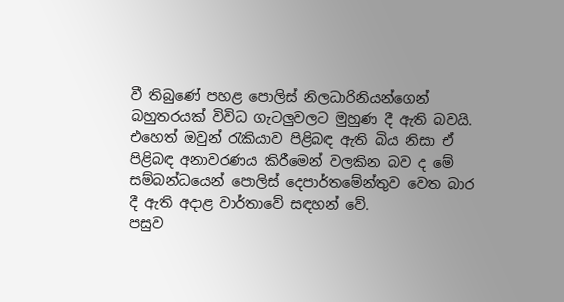වී තිබුණේ පහළ පොලිස් නිලධාරිනියන්ගෙන් බහුතරයක් විවිධ ගැටලුවලට මුහුණ දී ඇති බවයි. එහෙත් ඔවුන් රැකියාව පිළිබඳ ඇති බිය නිසා ඒ පිළිබඳ අනාවරණය කිරීමෙන් වලකින බව ද මේ සම්බන්ධයෙන් පොලිස් දෙපාර්තමේන්තුව වෙත බාර දී ඇති අදාළ වාර්තාවේ සඳහන් වේ.
පසුව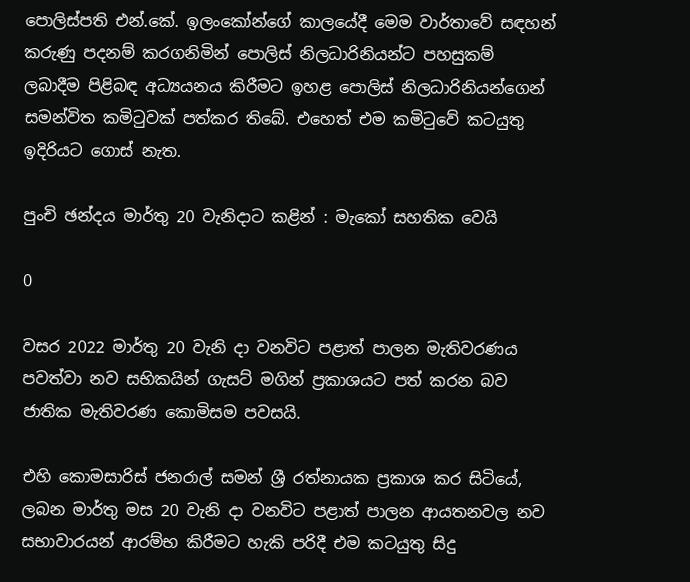පොලිස්පති එන්.කේ. ඉලංකෝන්ගේ කාලයේදී මෙම වාර්තාවේ සඳහන් කරුණු පදනම් කරගනිමින් පොලිස් නිලධාරිනියන්ට පහසුකම් ලබාදීම පිළිබඳ අධ්‍යයනය කිරීමට ඉහළ පොලිස් නිලධාරිනියන්ගෙන් සමන්විත කමිටුවක් පත්කර තිබේ. එහෙත් එම කමිටුවේ කටයුතු ඉදිරියට ගොස් නැත.

පුංචි ඡන්දය මාර්තු 20 වැනිදාට කළින් : මැකෝ සහතික වෙයි

0

වසර 2022 මාර්තු 20 වැනි දා වනවිට පළාත් පාලන මැතිවරණය පවත්වා නව සභිකයින් ගැසට් මගින් ප්‍රකාශයට පත් කරන බව ජාතික මැතිවරණ කොමිසම පවසයි.

එහි කොමසාරිස් ජනරාල් සමන් ශ්‍රී රත්නායක ප්‍රකාශ කර සිටියේ, ලබන මාර්තු මස 20 වැනි දා වනවිට පළාත් පාලන ආයතනවල නව සභාවාරයන් ආරම්භ කිරීමට හැකි පරිදී එම කටයුතු සිදු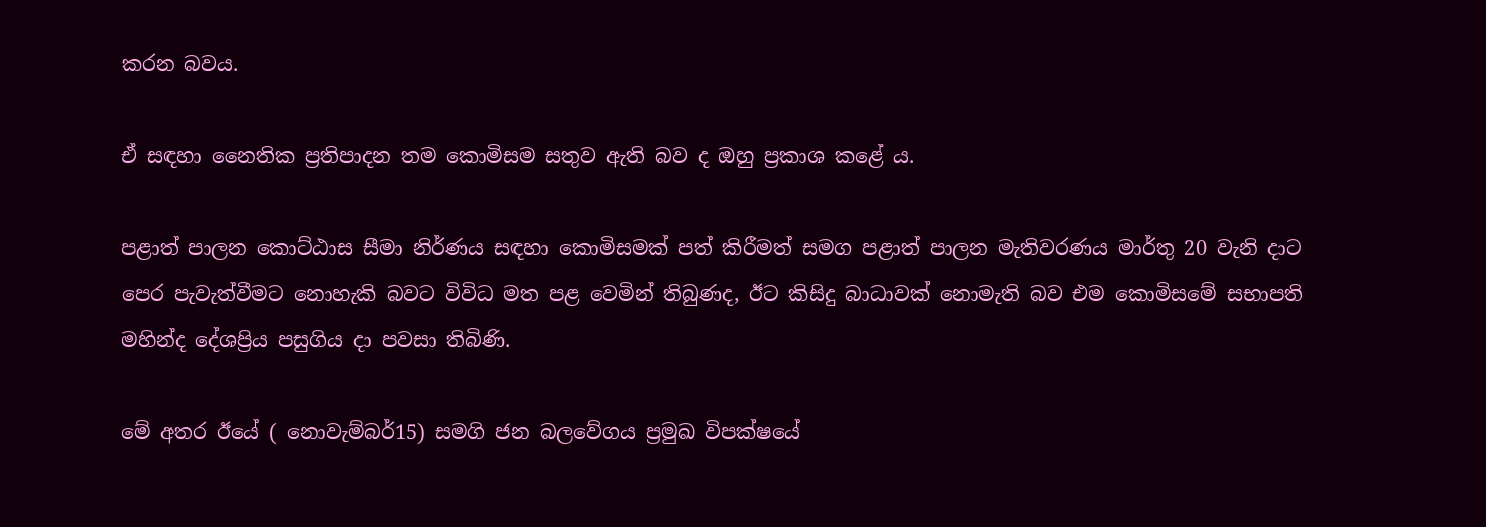කරන බවය.

ඒ සඳහා නෛතික ප්‍රතිපාදන තම කොමිසම සතුව ඇති බව ද ඔහු ප්‍රකාශ කළේ ය.

පළාත් පාලන කොට්ඨාස සීමා නිර්ණය සඳහා කොමිසමක් පත් කිරීමත් සමග පළාත් පාලන මැතිවරණය මාර්තු 20 වැනි දාට පෙර පැවැත්වීමට නොහැකි බවට විවිධ මත පළ වෙමින් තිබුණද, ඊට කිසිදු බාධාවක් නොමැති බව එම කොමිසමේ සභාපති මහින්ද දේශප්‍රිය පසුගිය දා පවසා තිබිණි.

මේ අතර ඊයේ ( නොවැම්බර්15) සමගි ජන බලවේගය ප්‍රමුඛ විපක්ෂයේ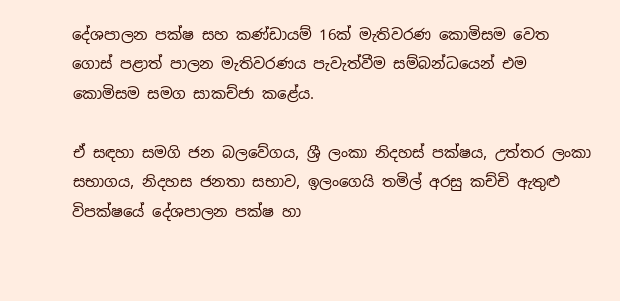දේශපාලන පක්ෂ සහ කණ්ඩායම් 16ක් මැතිවරණ කොමිසම වෙත ගොස් පළාත් පාලන මැතිවරණය පැවැත්වීම සම්බන්ධයෙන් එම කොමිසම සමග සාකච්ජා කළේය.

ඒ සඳහා සමගි ජන බලවේගය, ශ්‍රී ලංකා නිදහස් පක්ෂය, උත්තර ලංකා සභාගය, නිදහස ජනතා සභාව, ඉලංගෙයි තමිල් අරසු කච්චි ඇතුළු විපක්ෂයේ දේශපාලන පක්ෂ හා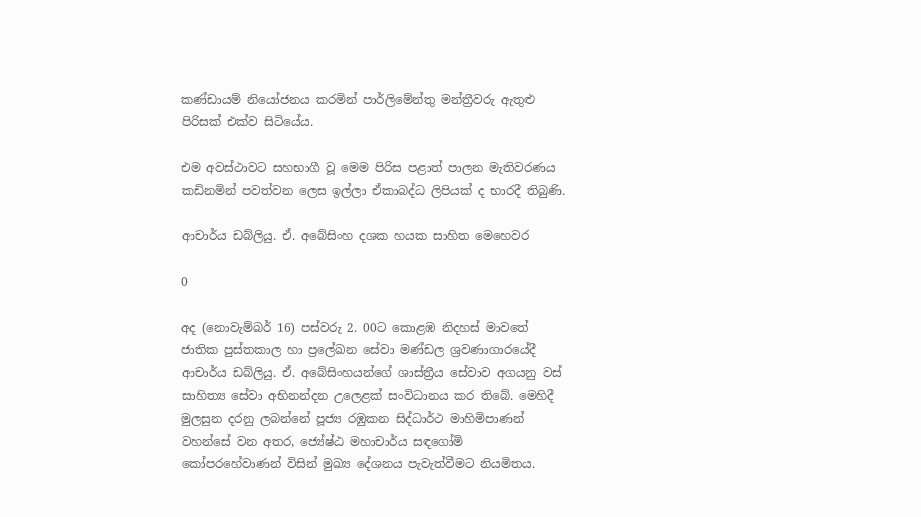කණ්ඩායම් නියෝජනය කරමින් පාර්ලිමේන්තු මන්ත්‍රීවරු ඇතුළු පිරිසක් එක්ව සිටියේය.

එම අවස්ථාවට සහභාගී වූ මෙම පිරිස පළාත් පාලන මැතිවරණය කඩිනමින් පවත්වන ලෙස ඉල්ලා ඒකාබද්ධ ලිපියක් ද භාරදී තිබුණි.

ආචාර්ය ඩබ්ලියු. ඒ. අබේසිංහ දශක හයක සාහිත මෙහෙවර

0

අද (නොවැම්බර් 16) පස්වරු 2. 00ට කොළඹ නිදහස් මාවතේ ජාතික පුස්තකාල හා ප්‍රලේඛන සේවා මණ්ඩල ශ්‍රවණාගාරයේදී ආචාර්ය ඩබ්ලියු. ඒ. අබේසිංහයන්ගේ ශාස්ත්‍රීය සේවාව අගයනු වස් සාහිත්‍ය සේවා අභිනන්දන උලෙළක් සංවිධානය කර තිබේ. මෙහිදී මුලසුන දරනු ලබන්නේ පූජ්‍ය රඹුකන සිද්ධාර්ථ මාහිමිපාණන් වහන්සේ වන අතර, ජ්‍යේෂ්ඨ මහාචාර්ය සඳගෝමි කෝපරහේවාණන් විසින් මුඛ්‍ය දේශනය පැවැත්වීමට නියමිතය.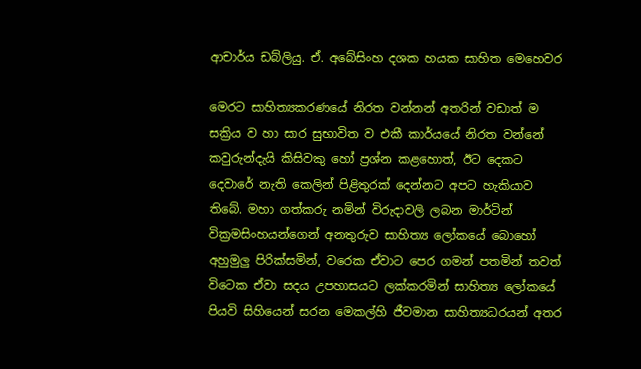ආචාර්ය ඩබ්ලියු. ඒ. අබේසිංහ දශක හයක සාහිත මෙහෙවර

මෙරට සාහිත්‍යකරණයේ නිරත වන්නන් අතරින් වඩාත් ම සක්‍රිය ව හා සාර සුභාවිත ව එකී කාර්යයේ නිරත වන්නේ කවුරුන්දැයි කිසිවකු හෝ ප්‍රශ්න කළහොත්, ඊට දෙකට දෙවාරේ නැති කෙලින් පිළිතුරක් දෙන්නට අපට හැකියාව තිබේ. මහා ගත්කරු නමින් විරුදාවලි ලබන මාර්ටින් වික්‍රමසිංහයන්ගෙන් අනතුරුව සාහිත්‍ය ලෝකයේ බොහෝ අහුමුලු පිරික්සමින්, වරෙක ඒවාට පෙර ගමන් පතමින් තවත් විටෙක ඒවා සදය උපහාසයට ලක්කරමින් සාහිත්‍ය ලෝකයේ පියවි සිහියෙන් සරන මෙකල්හි ජීවමාන සාහිත්‍යධරයන් අතර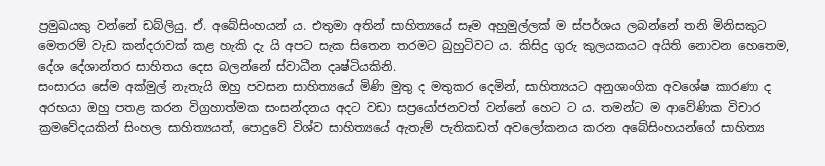ප්‍රමුඛයකු වන්නේ ඩබ්ලියු. ඒ. අබේසිංහයන් ය. එතුමා අතින් සාහිත්‍යයේ සෑම අහුමුල්ලක් ම ස්පර්ශය ලබන්නේ තනි මිනිසකුට මෙතරම් වැඩ කන්දරාවක් කළ හැකි දැ යි අපට සැක සිතෙන තරමට බුහුටිවට ය. කිසිදු ගුරු කුලයකයට අයිති නොවන හෙතෙම, දේශ දේශාන්තර සාහිතය දෙස බලන්නේ ස්වාධීන දෘෂ්ටියකිනි.
සංසාරය සේම අක්මුල් නැතැයි ඔහු පවසන සාහිත්‍යයේ මිණි මුතු ද මතුකර දෙමින්, සාහිත්‍යයට අනුශාංගික අවශේෂ කාරණා ද අරභයා ඔහු පතළ කරන විග්‍රහාත්මක සංසන්දනය අදට වඩා සප්‍රයෝජනවත් වන්නේ හෙට ට ය. තමන්ට ම ආවේණික විචාර ක්‍රමවේදයකින් සිංහල සාහිත්‍යයත්, පොදුවේ විශ්ව සාහිත්‍යයේ ඇතැම් පැතිකඩත් අවලෝකනය කරන අබේසිංහයන්ගේ සාහිත්‍ය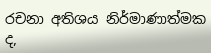රචනා අතිශය නිර්මාණාත්මක ද,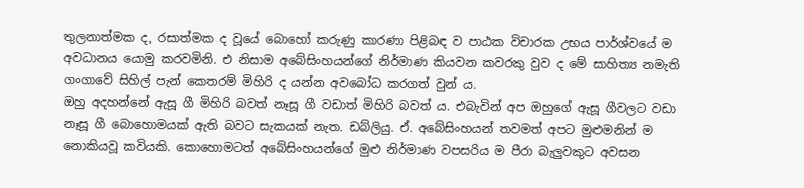තුලනාත්මක ද, රසාත්මක ද වූයේ බොහෝ කරුණු කාරණා පිළිබඳ ව පාඨක විචාරක උභය පාර්ශ්වයේ ම අවධානය යොමු කරවමිනි. එ නිසාම අබේසිංහයන්ගේ නිර්මාණ කියවන කවරකු වුව ද මේ සාහිත්‍ය නමැති ගංගාවේ සිහිල් පැන් කෙතරම් මිහිරි ද යන්න අවබෝධ කරගත් වුන් ය.
ඔහු අදහන්නේ ඇසූ ගී මිහිරි බවත් නෑසූ ගී වඩාත් මිහිරි බවත් ය. එබැවින් අප ඔහුගේ ඇසූ ගීවලට වඩා නෑසූ ගී බොහොමයක් ඇති බවට සැකයක් නැත. ඩබ්ලියු. ඒ. අබේසිංහයන් තවමත් අපට මුළුමනින් ම නොකියවූ කවියකි. කොහොමටත් අබේසිංහයන්ගේ මුළු නිර්මාණ වපසරිය ම පීරා බැලුවකුට අවසන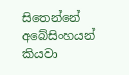සිතෙන්නේ අබේසිංහයන් කියවා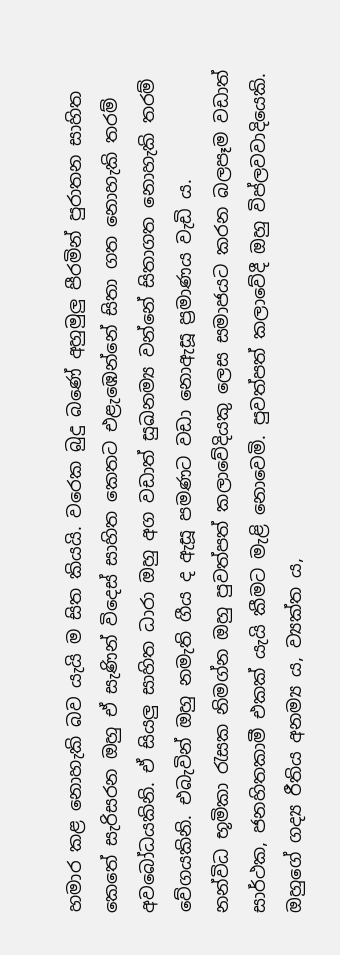හමාර කළ නොහැකි බව යැයි ම සිත කියයි. වරෙක බුදු බණේ අහුමුලු පීරමින් පුරාතන සාහිත කෙතේ සැරිසරන ඔහු ඒ සැණින් විදෙස් සාහිත කෙතට එළැඹෙන්නේ සිතා ගත නොහැකි තරම් අවබෝධයකිනි. ඒ සියලු සාහිත ධාරා ඔහු අග වඩාත් සුඛනම්‍ය වන්නේ සිතාගත නොහැකි තරම් වේගයකිනි. එබැවින් ඔහු නමැති ගීය ද ඇසූ පමණට වඩා නොඇසූ ප්‍රමාණය වැඩි ය.
නන්විධ භූමිකා රැසක නිමග්න ඔහු පුවත්පත් කලාවේදියකු ලෙස සමාජයට කරන බලපෑම වඩාත් සාර්ථක, ජනහිතකාමී එකක් යැයි කීමට මැළි නොවෙමි. පුවත්පත් කලාවේදී ඔහු විප්ලවවාදියෙකි. ඔහුගේ ගද්‍ය රීතිය අනම්‍ය ය, ව්‍යක්ත ය,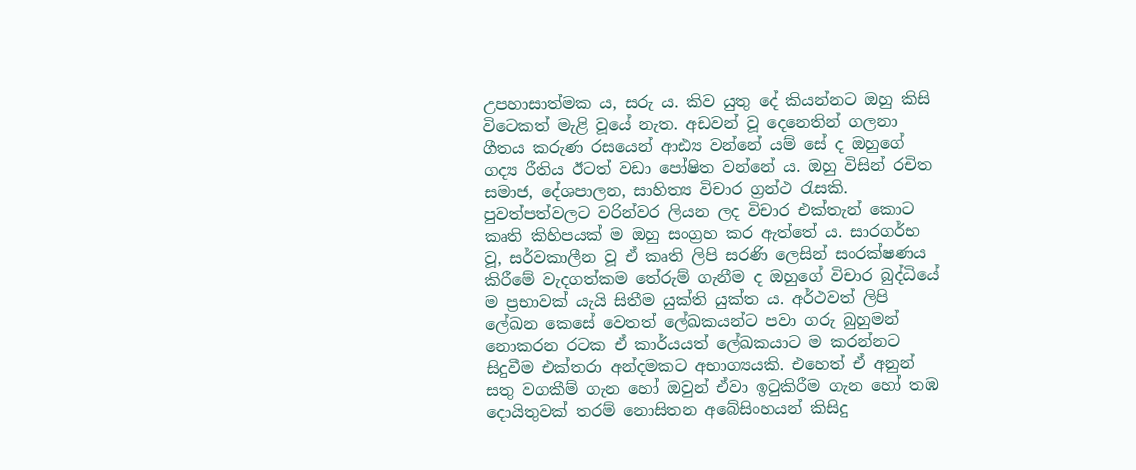උපහාසාත්මක ය, සරු ය. කිව යුතු දේ කියන්නට ඔහු කිසි විටෙකත් මැළි වූයේ නැත. අඩවන් වූ දෙනෙතින් ගලනා ගීතය කරුණ රසයෙන් ආඪ්‍ය වන්නේ යම් සේ ද ඔහුගේ ගද්‍ය රීතිය ඊටත් වඩා පෝෂිත වන්නේ ය. ඔහු විසින් රචිත සමාජ, දේශපාලන, සාහිත්‍ය විචාර ග්‍රන්ථ රැසකි. පුවත්පත්වලට වරින්වර ලියන ලද විචාර එක්තැන් කොට කෘති කිහිපයක් ම ඔහු සංග්‍රහ කර ඇත්තේ ය. සාරගර්භ වූ, සර්වකාලීන වූ ඒ කෘති ලිපි සරණි ලෙසින් සංරක්ෂණය කිරීමේ වැදගත්කම තේරුම් ගැනීම ද ඔහුගේ විචාර බුද්ධියේ ම ප්‍රභාවක් යැයි සිතීම යුක්ති යුක්ත ය. අර්ථවත් ලිපි ලේඛන කෙසේ වෙතත් ලේඛකයන්ට පවා ගරු බුහුමන් නොකරන රටක ඒ කාර්යයත් ලේඛකයාට ම කරන්නට සිදුවීම එක්තරා අන්දමකට අභාග්‍යයකි. එහෙත් ඒ අනුන් සතු වගකීම් ගැන හෝ ඔවුන් ඒවා ඉටුකිරීම ගැන හෝ තඹ දොයිතුවක් තරම් නොසිතන අබේසිංහයන් කිසිදු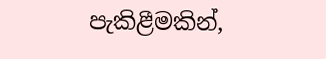පැකිළීමකින්,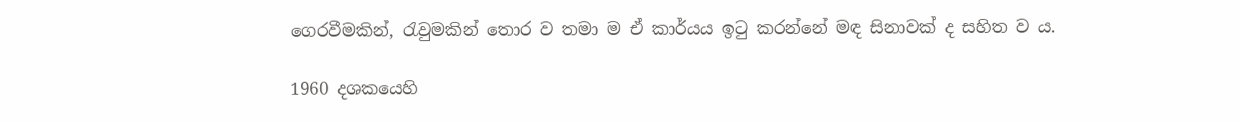ගෙරවීමකින්, රැවුමකින් තොර ව තමා ම ඒ කාර්යය ඉටු කරන්නේ මඳ සිනාවක් ද සහිත ව ය.

1960 දශකයෙහි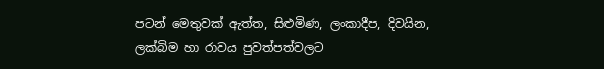පටන් මෙතුවක් ඇත්ත, සිළුමිණ, ලංකාදීප, දිවයින, ලක්බිම හා රාවය පුවත්පත්වලට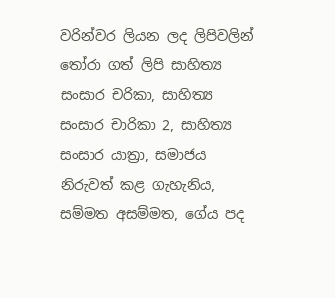වරින්වර ලියන ලද ලිපිවලින් තෝරා ගත් ලිපි සාහිත්‍ය සංසාර චරිකා, සාහිත්‍ය සංසාර චාරිකා 2, සාහිත්‍ය සංසාර යාත්‍රා, සමාජය නිරුවත් කළ ගැහැනිය, සම්මත අසම්මත, ගේය පද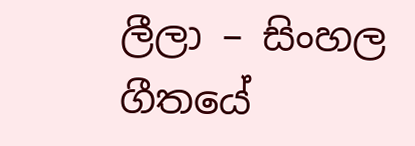ලීලා – සිංහල ගීතයේ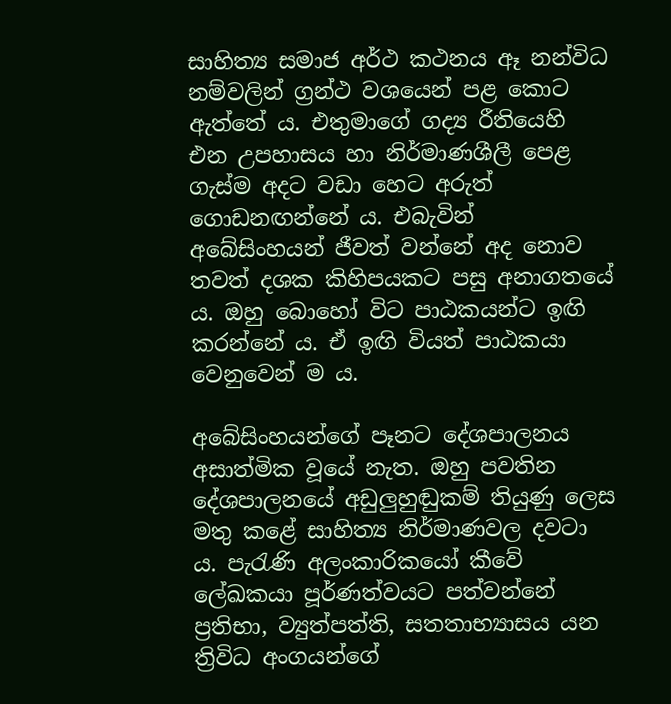සාහිත්‍ය සමාජ අර්ථ කථනය ඈ නන්විධ නම්වලින් ග්‍රන්ථ වශයෙන් පළ කොට ඇත්තේ ය. එතුමාගේ ගද්‍ය රීතියෙහි එන උපහාසය හා නිර්මාණශීලී පෙළ ගැස්ම අදට වඩා හෙට අරුත් ගොඩනඟන්නේ ය. එබැවින් අබේසිංහයන් ජීවත් වන්නේ අද නොව තවත් දශක කිහිපයකට පසු අනාගතයේ ය. ඔහු බොහෝ විට පාඨකයන්ට ඉඟි කරන්නේ ය. ඒ ඉඟි වියත් පාඨකයා වෙනුවෙන් ම ය.

අබේසිංහයන්ගේ පෑනට දේශපාලනය අසාත්මික වූයේ නැත. ඔහු පවතින දේශපාලනයේ අඩුලුහුඬුකම් තියුණු ලෙස මතු කළේ සාහිත්‍ය නිර්මාණවල දවටා ය. පැරැණි අලංකාරිකයෝ කීවේ ලේඛකයා පූර්ණත්වයට පත්වන්නේ ප්‍රතිභා, ව්‍යුත්පත්ති, සතතාභ්‍යාසය යන ත්‍රිවිධ අංගයන්ගේ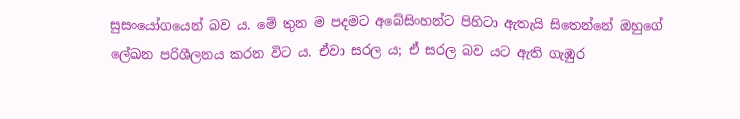සුසංයෝගයෙන් බව ය. මේ තුන ම පදමට අබේසිංහන්ට පිහිටා ඇතැයි සිතෙන්නේ ඔහුගේ ලේඛන පරිශීලනය කරන විට ය. ඒවා සරල ය; ඒ සරල බව යට ඇති ගැඹුර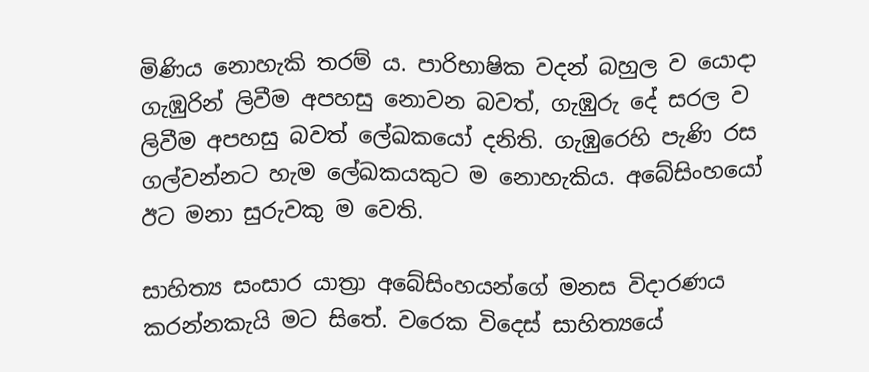මිණිය නොහැකි තරම් ය. පාරිභාෂික වදන් බහුල ව යොදා ගැඹුරින් ලිවීම අපහසු නොවන බවත්, ගැඹුරු දේ සරල ව ලිවීම අපහසු බවත් ලේඛකයෝ දනිති. ගැඹුරෙහි පැණි රස ගල්වන්නට හැම ලේඛකයකුට ම නොහැකිය. අබේසිංහයෝ ඊට මනා සුරුවකු ම වෙති.

සාහිත්‍ය සංසාර යාත්‍රා අබේසිංහයන්ගේ මනස විදාරණය කරන්නකැයි මට සිතේ. වරෙක විදෙස් සාහිත්‍යයේ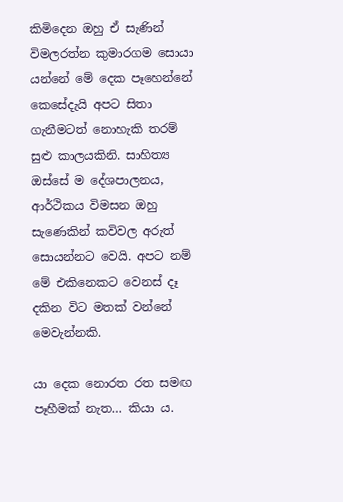කිමිදෙන ඔහු ඒ සැණින් විමලරත්න කුමාරගම සොයා යන්නේ මේ දෙක පෑහෙන්නේ කෙසේදැයි අපට සිතා ගැනීමටත් නොහැකි තරම් සුළු කාලයකිනි. සාහිත්‍ය ඔස්සේ ම දේශපාලනය, ආර්ථිකය විමසන ඔහු සැණෙකින් කවිවල අරුත් සොයන්නට වෙයි. අපට නම් මේ එකිනෙකට වෙනස් දෑ දකින විට මතක් වන්නේ මෙවැන්නකි.

යා දෙක නොරත රත සමඟ පෑහීමක් නැත… කියා ය.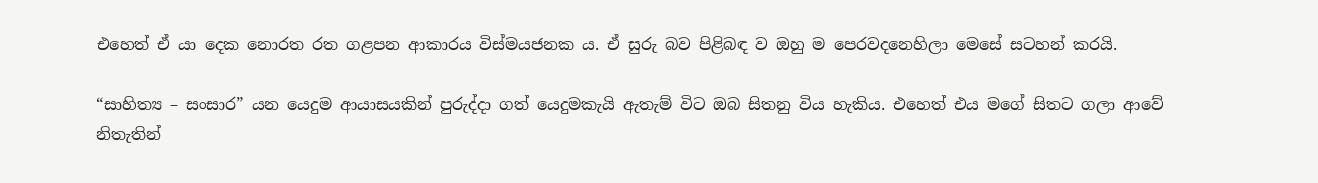එහෙත් ඒ යා දෙක නොරත රත ගළපන ආකාරය විස්මයජනක ය. ඒ සුරු බව පිළිබඳ ව ඔහු ම පෙරවදනෙහිලා මෙසේ සටහන් කරයි.

“සාහිත්‍ය – සංසාර” යන යෙදුම ආයාසයකින් පුරුද්දා ගත් යෙදුමකැයි ඇතැම් විට ඔබ සිතනු විය හැකිය. එහෙත් එය මගේ සිතට ගලා ආවේ නිතැතින්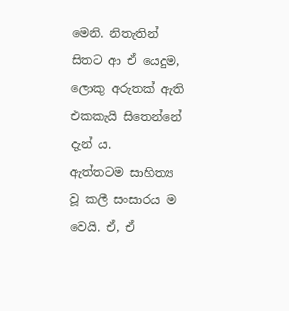මෙනි. නිතැතින් සිතට ආ ඒ යෙදුම, ලොකු අරුතක් ඇති එකකැයි සිතෙන්නේ දැන් ය.
ඇත්තටම සාහිත්‍ය වූ කලී සංසාරය ම වෙයි. ඒ, ඒ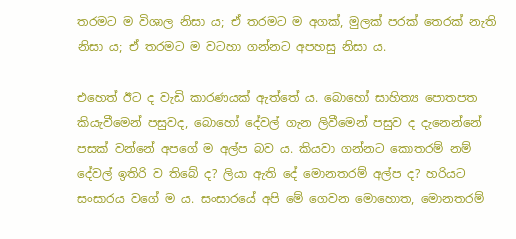තරමට ම විශාල නිසා ය; ඒ තරමට ම අගක්, මුලක් පරක් තෙරක් නැති නිසා ය; ඒ තරමට ම වටහා ගන්නට අපහසු නිසා ය.

එහෙත් ඊට ද වැඩි කාරණයක් ඇත්තේ ය. බොහෝ සාහිත්‍ය පොතපත කියැවීමෙන් පසුවද, බොහෝ දේවල් ගැන ලිවීමෙන් පසුව ද දැනෙන්නේ පසක් වන්නේ අපගේ ම අල්ප බව ය. කියවා ගන්නට කොතරම් නම් දේවල් ඉතිරි ව තිබේ ද? ලියා ඇති දේ මොනතරම් අල්ප ද? හරියට සංසාරය වගේ ම ය. සංසාරයේ අපි මේ ගෙවන මොහොත, මොනතරම්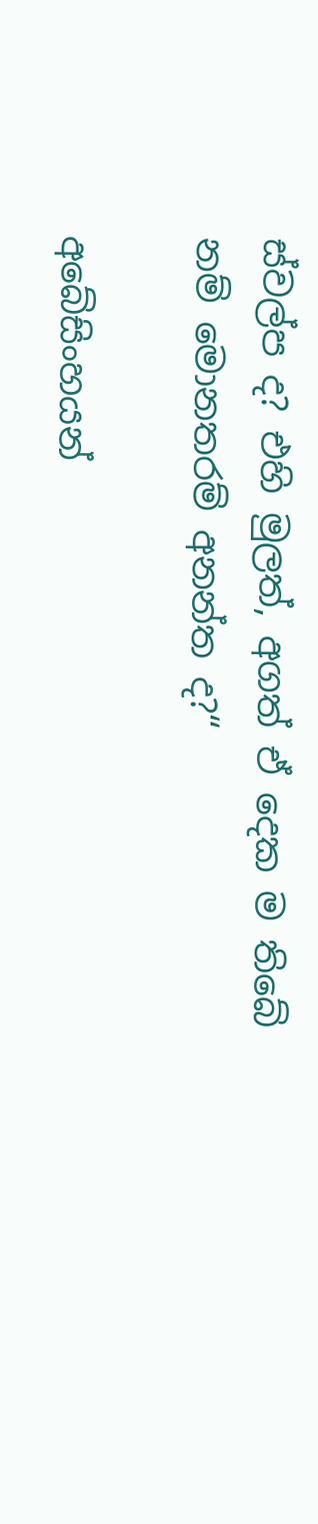ස්වල්ප ද? එහි මුලත්, අගත් ඒ දෙක ම තිබේ නම් මොනතරම් අනන්ත ද?“

අබේසිංහයන්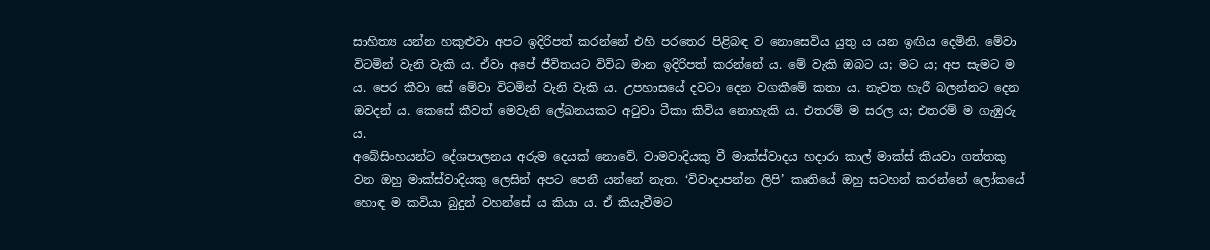සාහිත්‍ය යන්න හකුළුවා අපට ඉදිරිපත් කරන්නේ එහි පරතෙර පිළිබඳ ව නොසෙවිය යුතු ය යන ඉඟිය දෙමිනි. මේවා විටමින් වැනි වැකි ය. ඒවා අපේ ජීවිතයට විවිධ මාන ඉදිරිපත් කරන්නේ ය. මේ වැකි ඔබට ය; මට ය; අප සැමට ම ය. පෙර කීවා සේ මේවා විටමින් වැනි වැකි ය. උපහාසයේ දවටා දෙන වගකීමේ කතා ය. නැවත හැරී බලන්නට දෙන ඔවදන් ය. කෙසේ කීවත් මෙවැනි ලේඛනයකට අටුවා ටීකා කිවිය නොහැකි ය. එතරම් ම සරල ය; එතරම් ම ගැඹුරු ය.
අබේසිංහයන්ට දේශපාලනය අරුම දෙයක් නොවේ. වාමවාදියකු වී මාක්ස්වාදය හදාරා කාල් මාක්ස් කියවා ගත්තකු වන ඔහු මාක්ස්වාදියකු ලෙසින් අපට පෙනී යන්නේ නැත. ‘විවාදාපන්න ලිපි’ කෘතියේ ඔහු සටහන් කරන්නේ ලෝකයේ හොඳ ම කවියා බුදුන් වහන්සේ ය කියා ය. ඒ කියැවීමට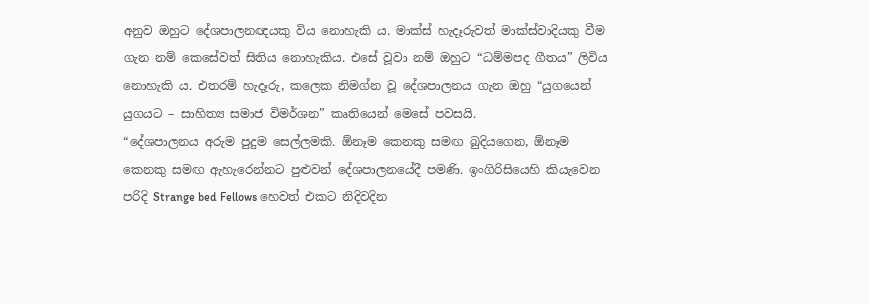අනුව ඔහුට දේශපාලනඥයකු විය නොහැකි ය. මාක්ස් හැදෑරුවත් මාක්ස්වාදියකු වීම ගැන නම් කෙසේවත් සිතිය නොහැකිය. එසේ වූවා නම් ඔහුට “ධම්මපද ගීතය” ලිවිය නොහැකි ය. එතරම් හැදෑරු, කලෙක නිමග්න වූ දේශපාලනය ගැන ඔහු “යුගයෙන් යුගයට – සාහිත්‍ය සමාජ විමර්ශන” කෘතියෙන් මෙසේ පවසයි.
“දේශපාලනය අරුම පුදුම සෙල්ලමකි. ඕනෑම කෙනකු සමඟ බුදියගෙන, ඕනෑම කෙනකු සමඟ ඇහැරෙන්නට පුළුවන් දේශපාලනයේදී පමණි. ඉංගිරිසියෙහි කියැවෙන පරිදි Strange bed Fellows හෙවත් එකට නිදිවදින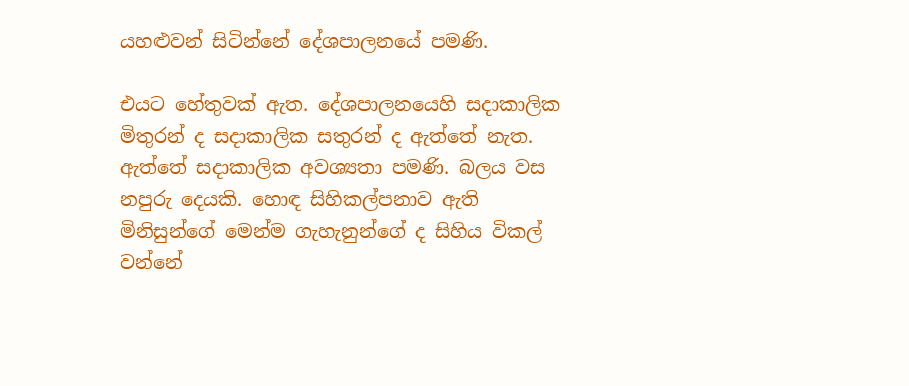යහළුවන් සිටින්නේ දේශපාලනයේ පමණි.

එයට හේතුවක් ඇත. දේශපාලනයෙහි සදාකාලික මිතුරන් ද සදාකාලික සතුරන් ද ඇත්තේ නැත. ඇත්තේ සදාකාලික අවශ්‍යතා පමණි. බලය වස නපුරු දෙයකි. හොඳ සිහිකල්පනාව ඇති මිනිසුන්ගේ මෙන්ම ගැහැනුන්ගේ ද සිහිය විකල් වන්නේ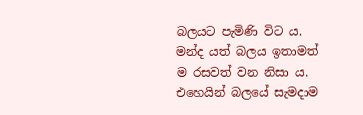බලයට පැමිණි විට ය. මන්ද යත් බලය ඉතාමත් ම රසවත් වන නිසා ය. එහෙයින් බලයේ සැමදාම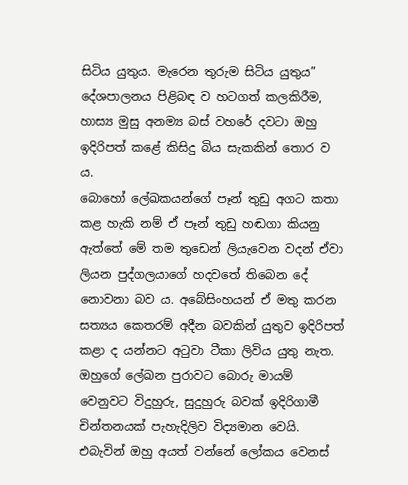සිටිය යුතුය. මැරෙන තුරුම සිටිය යුතුය”
දේශපාලනය පිළිබඳ ව හටගත් කලකිරීම, හාස්‍ය මුසු අනම්‍ය බස් වහරේ දවටා ඔහු ඉදිරිපත් කළේ කිසිදු බිය සැකකින් තොර ව ය.
බොහෝ ලේඛකයන්ගේ පෑන් තුඩු අගට කතා කළ හැකි නම් ඒ පෑන් තුඩු හඬගා කියනු ඇත්තේ මේ තම තුඩෙන් ලියැවෙන වදන් ඒවා ලියන පුද්ගලයාගේ හදවතේ තිබෙන දේ නොවනා බව ය. අබේසිංහයන් ඒ මතු කරන සත්‍යය කෙතරම් අදීන බවකින් යුතුව ඉදිරිපත් කළා ද යන්නට අටුවා ටීකා ලිවිය යුතු නැත. ඔහුගේ ලේඛන පුරාවට බොරු මායම් වෙනුවට විදුහුරු, සුදුහුරු බවක් ඉදිරිගාමී චින්තනයක් පැහැදිලිව විද්‍යමාන වෙයි. එබැවින් ඔහු අයත් වන්නේ ලෝකය වෙනස්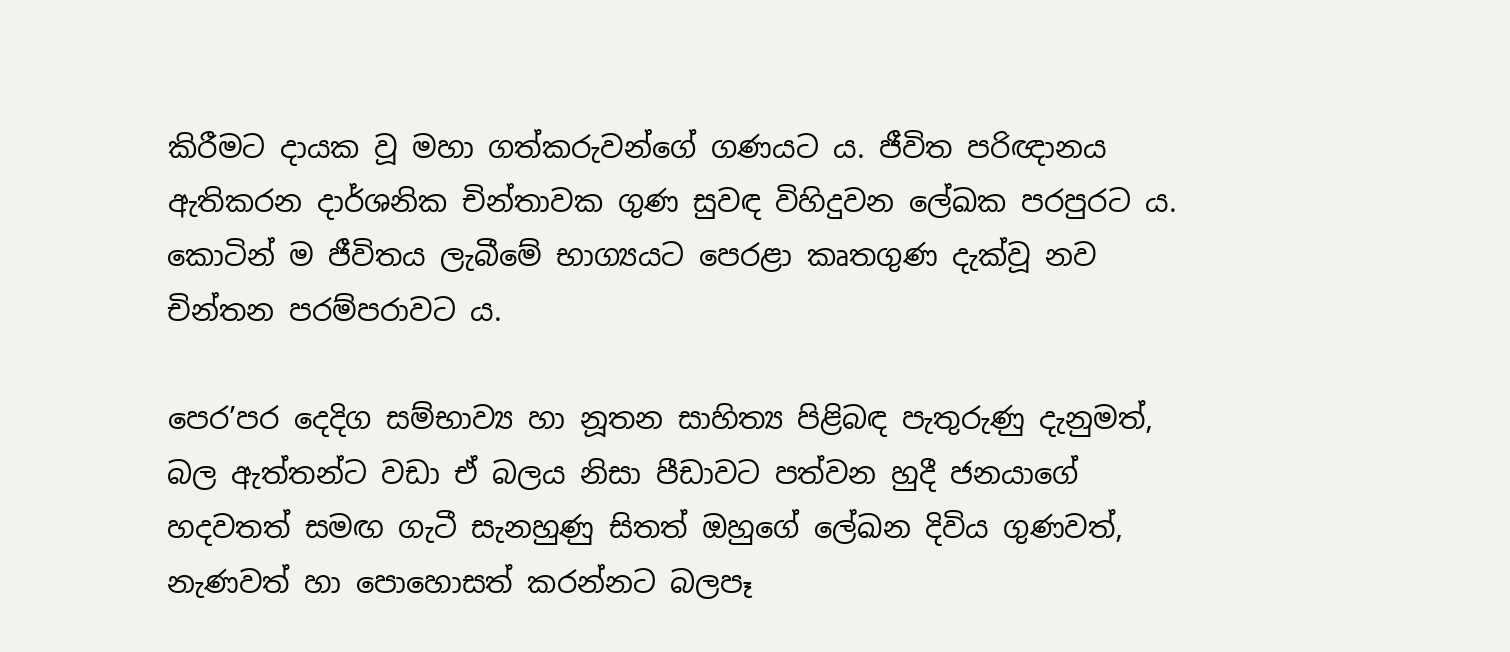කිරීමට දායක වූ මහා ගත්කරුවන්ගේ ගණයට ය. ජීවිත පරිඥානය ඇතිකරන දාර්ශනික චින්තාවක ගුණ සුවඳ විහිදුවන ලේඛක පරපුරට ය. කොටින් ම ජීවිතය ලැබීමේ භාග්‍යයට පෙරළා කෘතගුණ දැක්වූ නව චින්තන පරම්පරාවට ය.

පෙර’පර දෙදිග සම්භාව්‍ය හා නූතන සාහිත්‍ය පිළිබඳ පැතුරුණු දැනුමත්, බල ඇත්තන්ට වඩා ඒ බලය නිසා පීඩාවට පත්වන හුදී ජනයාගේ හදවතත් සමඟ ගැටී සැනහුණු සිතත් ඔහුගේ ලේඛන දිවිය ගුණවත්, නැණවත් හා පොහොසත් කරන්නට බලපෑ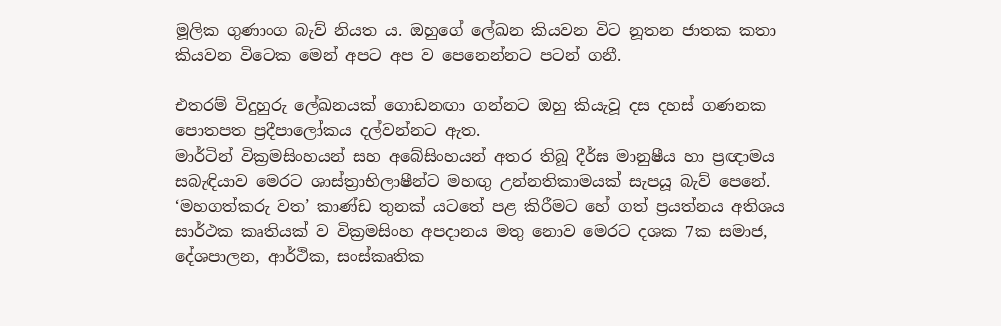මූලික ගුණාංග බැව් නියත ය. ඔහුගේ ලේඛන කියවන විට නූතන ජාතක කතා කියවන විටෙක මෙන් අපට අප ව පෙනෙන්නට පටන් ගනී.

එතරම් විදුහුරු ලේඛනයක් ගොඩනඟා ගන්නට ඔහු කියැවූ දස දහස් ගණනක පොතපත ප්‍රදීපාලෝකය දල්වන්නට ඇත.
මාර්ටින් වික්‍රමසිංහයන් සහ අබේසිංහයන් අතර තිබූ දීර්ඝ මානුෂීය හා ප්‍රඥාමය සබැඳියාව මෙරට ශාස්ත්‍රාභිලාෂීන්ට මහඟු උන්නතිකාමයක් සැපයූ බැව් පෙනේ. ‘මහගත්කරු වත’ කාණ්ඩ තුනක් යටතේ පළ කිරීමට හේ ගත් ප්‍රයත්නය අතිශය සාර්ථක කෘතියක් ව වික්‍රමසිංහ අපදානය මතු නොව මෙරට දශක 7ක සමාජ, දේශපාලන, ආර්ථික, සංස්කෘතික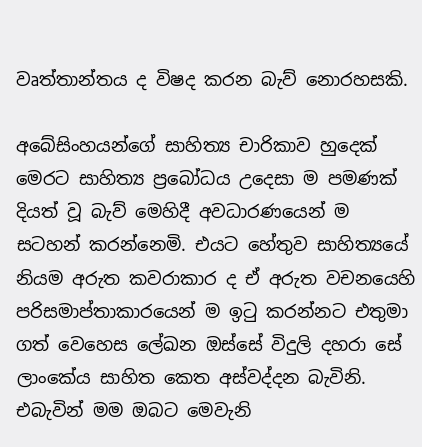වෘත්තාන්තය ද විෂද කරන බැව් නොරහසකි.

අබේසිංහයන්ගේ සාහිත්‍ය චාරිකාව හුදෙක් මෙරට සාහිත්‍ය ප්‍රබෝධය උදෙසා ම පමණක් දියත් වූ බැව් මෙහිදී අවධාරණයෙන් ම සටහන් කරන්නෙමි. එයට හේතුව සාහිත්‍යයේ නියම අරුත කවරාකාර ද ඒ අරුත වචනයෙහි පරිසමාප්තාකාරයෙන් ම ඉටු කරන්නට එතුමා ගත් වෙහෙස ලේඛන ඔස්සේ විදුලි දහරා සේ ලාංකේය සාහිත කෙත අස්වද්දන බැවිනි. එබැවින් මම ඔබට මෙවැනි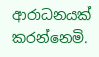ආරාධනයක් කරන්නෙමි.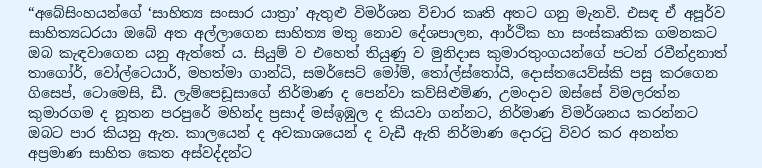“අබේසිංහයන්ගේ ‘සාහිත්‍ය සංසාර යාත්‍රා’ ඇතුළු විමර්ශන විචාර කෘති අතට ගනු මැනවි. එසඳ ඒ අපූර්ව සාහිත්‍යධරයා ඔබේ අත අල්ලාගෙන සාහිත්‍ය මතු නොව දේශපාලන, ආර්ථික හා සංස්කෘතික ගමනකට ඔබ කැඳවාගෙන යනු ඇත්තේ ය. සියුම් ව එහෙත් තියුණු ව මුනිදාස කුමාරතුංගයන්ගේ පටන් රවීන්ද්‍රනාත් තාගෝර්, වෝල්ටෙයාර්, මහත්මා ගාන්ධි, සමර්සෙට් මෝම්, තෝල්ස්තෝයි, දොස්තයෙව්ස්කි පසු කරගෙන ගිසෙප්, ටොමෙසි, ඩී. ලැම්පෙඩූසාගේ නිර්මාණ ද පෙන්වා කව්සිළුමිණ, උමංදාව ඔස්සේ විමලරත්න කුමාරගම ද නූතන පරපුරේ මහින්ද ප්‍රසාද් මස්ඉඹුල ද කියවා ගන්නට, නිර්මාණ විමර්ශනය කරන්නට ඔබට පාර කියනු ඇත. කාලයෙන් ද අවකාශයෙන් ද වැඩී ඇති නිර්මාණ දොරටු විවර කර අනන්ත අප්‍රමාණ සාහිත කෙත අස්වද්දන්ට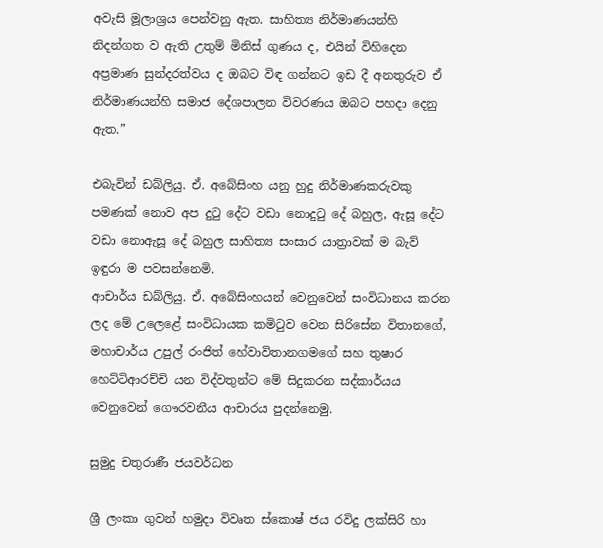අවැසි මූලාශ්‍රය පෙන්වනු ඇත. සාහිත්‍ය නිර්මාණයන්හි නිදන්ගත ව ඇති උතුම් මිනිස් ගුණය ද, එයින් විහිදෙන අප්‍රමාණ සුන්දරත්වය ද ඔබට විඳ ගන්නට ඉඩ දී අනතුරුව ඒ නිර්මාණයන්හි සමාජ දේශපාලන විවරණය ඔබට පහදා දෙනු ඇත.”

එබැවින් ඩබ්ලියු. ඒ. අබේසිංහ යනු හුදු නිර්මාණකරුවකු පමණක් නොව අප දුටු දේට වඩා නොදුටු දේ බහුල, ඇසූ දේට වඩා නොඇසූ දේ බහුල සාහිත්‍ය සංසාර යාත්‍රාවක් ම බැව් ඉඳුරා ම පවසන්නෙමි.
ආචාර්ය ඩබ්ලියු. ඒ. අබේසිංහයන් වෙනුවෙන් සංවිධානය කරන ලද මේ උලෙළේ සංවිධායක කමිටුව වෙන සිරිසේන විතානගේ, මහාචාර්ය උපුල් රංජිත් හේවාවිතානගමගේ සහ තුෂාර හෙට්ටිආරච්චි යන විද්වතුන්ට මේ සිදුකරන සද්කාර්යය වෙනුවෙන් ගෞරවනීය ආචාරය පුදන්නෙමු.

සුමුදු චතුරාණී ජයවර්ධන

ශ්‍රී ලංකා ගුවන් හමුදා විවෘත ස්කොෂ් ජය රවිදු ලක්සිරි හා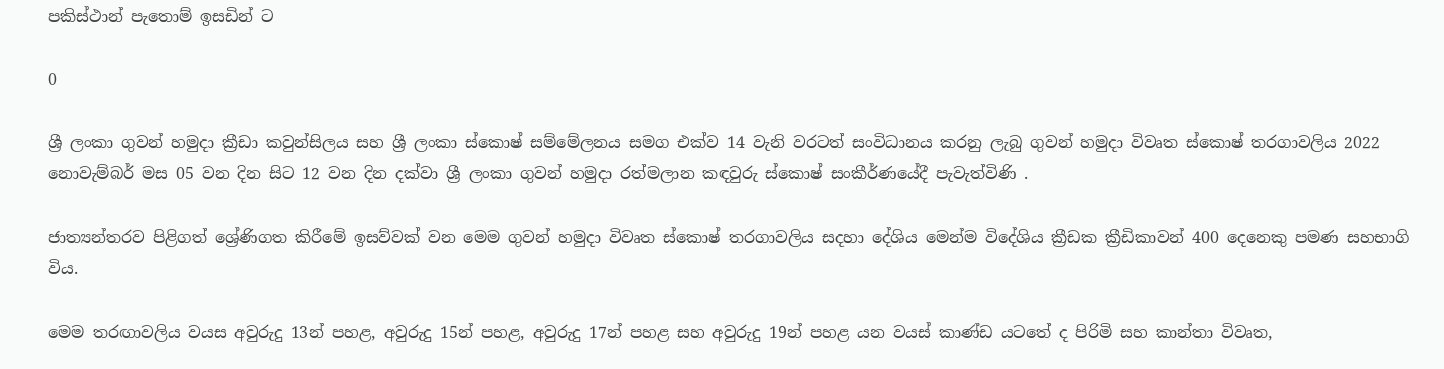පකිස්ථාන් පැතොම් ඉසඩින් ට

0

ශ්‍රී ලංකා ගුවන් හමුදා ක්‍රීඩා කවුන්සිලය සහ ශ්‍රී ලංකා ස්කොෂ් සම්මේලනය සමග එක්ව 14 වැනි වරටත් සංවිධානය කරනු ලැබු ගුවන් හමුදා විවෘත ස්කොෂ් තරගාවලිය 2022 නොවැම්බර් මස 05 වන දින සිට 12 වන දින දක්වා ශ්‍රී ලංකා ගුවන් හමුදා රත්මලාන කඳවුරු ස්කොෂ් සංකීර්ණයේදී පැවැත්විණි .

ජාත්‍යන්තරව පිළිගත් ශ්‍රේණිගත කිරීමේ ඉසව්වක් වන මෙම ගුවන් හමුදා විවෘත ස්කොෂ් තරගාවලිය සදහා දේශිය මෙන්ම විදේශිය ක්‍රීඩක ක්‍රීඩිකාවන් 400 දෙනෙකු පමණ සහභාගි විය.

මෙම තරඟාවලිය වයස අවුරුදු 13න් පහළ, අවුරුදු 15න් පහළ, අවුරුදු 17න් පහළ සහ අවුරුදු 19න් පහළ යන වයස් කාණ්ඩ යටතේ ද පිරිමි සහ කාන්තා විවෘත,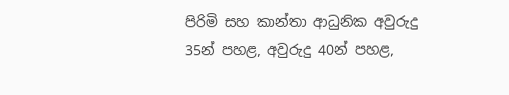පිරිමි සහ කාන්තා ආධුනික අවුරුදු 35න් පහළ, අවුරුදු 40න් පහළ,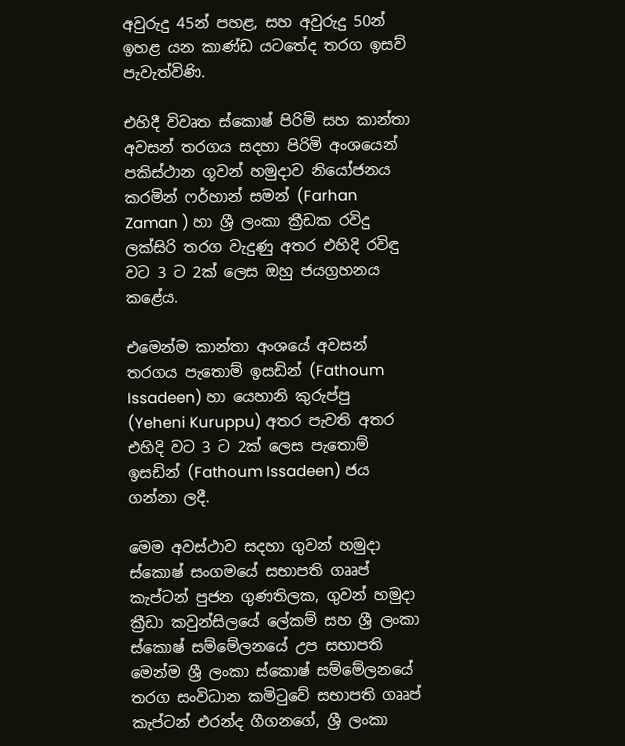අවුරුදු 45න් පහළ, සහ අවුරුදු 50න් ඉහළ යන කාණ්ඩ යටතේද තරග ඉසව් පැවැත්විණි.

එහිදී විවෘත ස්කොෂ් පිරිමි සහ කාන්තා අවසන් තරගය සදහා පිරිමි අංශයෙන් පකිස්ථාන ගූවන් හමුදාව නියෝජනය කරමින් ෆර්හාන් සමන් (Farhan Zaman ) හා ශ්‍රී ලංකා ක්‍රීඩක රවිදු ලක්සිරි තරග වැදුණු අතර එහිදි රවිඳු වට 3 ට 2ක් ලෙස ඔහු ජයග්‍රහනය කළේය.

එමෙන්ම කාන්තා අංශයේ අවසන් තරගය පැතොම් ඉසඩින් (Fathoum Issadeen) හා යෙහානි කුරුප්පු (Yeheni Kuruppu) අතර පැවති අතර එහිදි වට 3 ට 2ක් ලෙස පැතොම් ඉසඩින් (Fathoum Issadeen) ජය ගන්නා ලදී.

මෙම අවස්ථාව සදහා ගුවන් හමුදා ස්කොෂ් සංගමයේ සභාපති ගෲප් කැප්ටන් පුජන ගුණතිලක, ගුවන් හමුදා ක්‍රීඩා කවුන්සිල‍යේ ලේකම් සහ ශ්‍රී ලංකා ස්කොෂ් සම්මේලනයේ උප සභාපති මෙන්ම ශ්‍රී ලංකා ස්කොෂ් සම්මේලනයේ තරග සංවිධාන කමිටුවේ සභාපති ගෲප් කැප්ටන් එරන්ද ගීගනගේ, ශ්‍රී ලංකා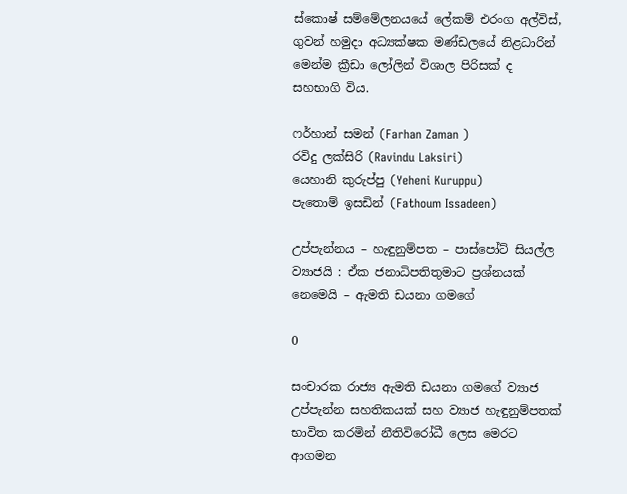ස්කොෂ් සම්මේලනයයේ ලේකම් එරංග අල්විස්, ගුවන් හමුදා අධ්‍යක්ෂක මණ්ඩලයේ නිළධාරින් මෙන්ම ක්‍රීඩා ලෝලින් විශාල පිරිසක් ද සහභාගි විය.

ෆර්හාන් සමන් (Farhan Zaman )
රවිදු ලක්සිරි (Ravindu Laksiri)
යෙහානි කුරුප්පු (Yeheni Kuruppu)
පැතොම් ඉසඩින් (Fathoum Issadeen)

උප්පැන්නය – හැඳුනුම්පත – පාස්පෝට් සියල්ල ව්‍යාජයි : ඒක ජනාධිපතිතුමාට ප්‍රශ්නයක් නෙමෙයි – ඇමති ඩයනා ගමගේ

0

සංචාරක රාජ්‍ය ඇමති ඩයනා ගමගේ ව්‍යාජ උප්පැන්න සහතිකයක් සහ ව්‍යාජ හැඳුනුම්පතක් භාවිත කරමින් නීතිවිරෝධී ලෙස මෙරට ආගමන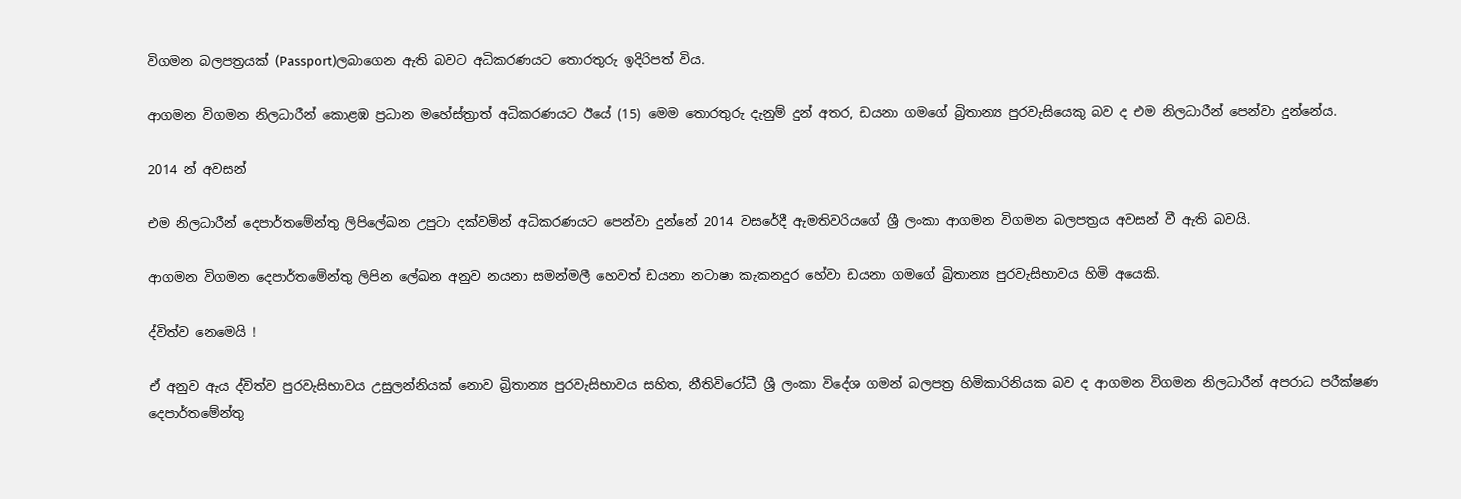විගමන බලපත්‍රයක් (Passport)ලබාගෙන ඇති බවට අධිකරණයට තොරතුරු ඉදිරිපත් විය.

ආගමන විගමන නිලධාරීන් කොළඹ ප්‍රධාන මහේස්ත්‍රාත් අධිකරණයට ඊයේ (15) මෙම තොරතුරු දැනුම් දුන් අතර, ඩයනා ගමගේ බ්‍රිතාන්‍ය පුරවැසියෙකු බව ද එම නිලධාරීන් පෙන්වා දුන්නේය.

2014 න් අවසන්

එම නිලධාරීන් දෙපාර්තමේන්තු ලිපිලේඛන උපුටා දක්වමින් අධිකරණයට පෙන්වා දුන්නේ 2014 වසරේදී ඇමතිවරියගේ ශ්‍රී ලංකා ආගමන විගමන බලපත්‍රය අවසන් වී ඇති බවයි.

ආගමන විගමන දෙපාර්තමේන්තු ලිපින ලේඛන අනුව නයනා සමන්මලී හෙවත් ඩයනා නටාෂා කැකනදුර හේවා ඩයනා ගමගේ බ්‍රිතාන්‍ය පුරවැසිභාවය හිමි අයෙකි.

ද්විත්ව නෙමෙයි !

ඒ අනුව ඇය ද්විත්ව පුරවැසිභාවය උසුලන්නියක් නොව බ්‍රිතාන්‍ය පුරවැසිභාවය සහිත, නීතිවිරෝධී ශ්‍රී ලංකා විදේශ ගමන් බලපත්‍ර හිමිකාරිනියක බව ද ආගමන විගමන නිලධාරීන් අපරාධ පරීක්ෂණ දෙපාර්තමේන්තු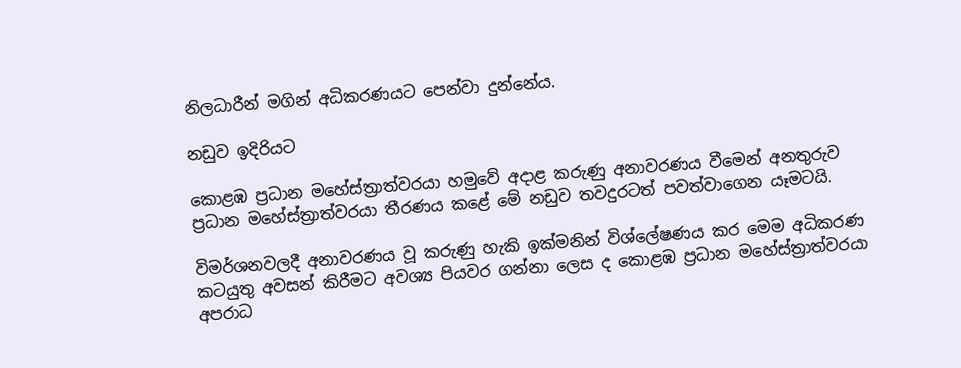නිලධාරීන් මගින් අධිකරණයට පෙන්වා දුන්නේය.

නඩුව ඉදිරියට

කොළඹ ප්‍රධාන මහේස්ත්‍රාත්වරයා හමුවේ අදාළ කරුණු අනාවරණය වීමෙන් අනතුරුව ප්‍රධාන මහේස්ත්‍රාත්වරයා තීරණය කළේ මේ නඩුව තවදුරටත් පවත්වාගෙන යෑමටයි.

විමර්ශනවලදී අනාවරණය වූ කරුණු හැකි ඉක්මනින් විශ්ලේෂණය කර මෙම අධිකරණ කටයුතු අවසන් කිරීමට අවශ්‍ය පියවර ගන්නා ලෙස ද කොළඹ ප්‍රධාන මහේස්ත්‍රාත්වරයා අපරාධ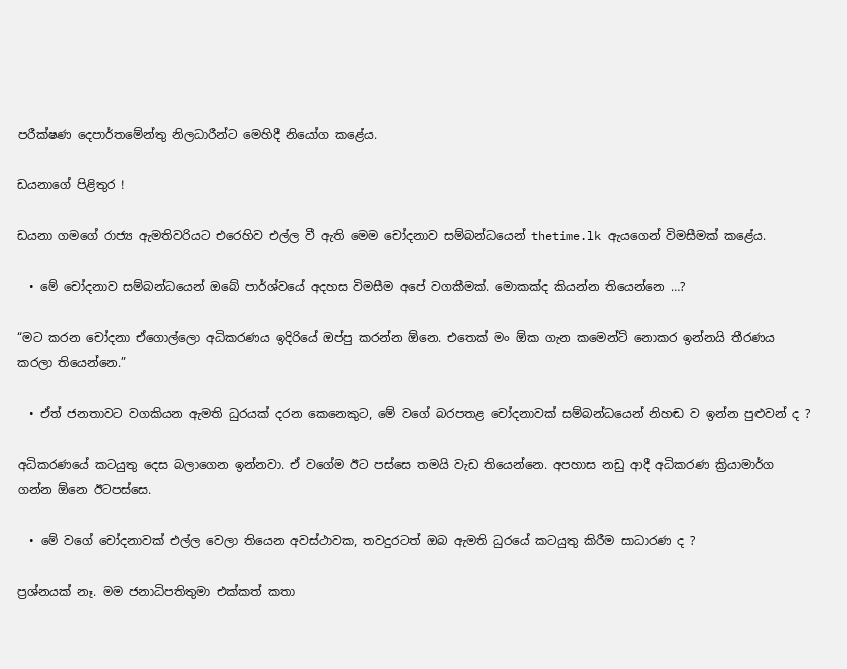පරීක්ෂණ දෙපාර්තමේන්තු නිලධාරීන්ට මෙහිදී නියෝග කළේය.

ඩයනාගේ පිළිතුර !

ඩයනා ගමගේ රාජ්‍ය ඇමතිවරියට එරෙහිව එල්ල වී ඇති මෙම චෝදනාව සම්බන්ධයෙන් thetime.lk ඇයගෙන් විමසීමක් කළේය.

  • මේ චෝදනාව සම්බන්ධයෙන් ඔබේ පාර්ශ්වයේ අදහස විමසීම අපේ වගකීමක්. මොකක්ද කියන්න තියෙන්නෙ …?

“මට කරන චෝදනා ඒගොල්ලො අධිකරණය ඉදිරියේ ඔප්පු කරන්න ඕනෙ. එතෙක් මං ඕක ගැන කමෙන්ට් නොකර ඉන්නයි තීරණය කරලා තියෙන්නෙ.”

  • ඒත් ජනතාවට වගකියන ඇමති ධුරයක් දරන කෙනෙකුට, මේ වගේ බරපතළ චෝදනාවක් සම්බන්ධයෙන් නිහඬ ව ඉන්න පුළුවන් ද ?

අධිකරණයේ කටයුතු දෙස බලාගෙන ඉන්නවා. ඒ වගේම ඊට පස්සෙ තමයි වැඩ තියෙන්නෙ. අපහාස නඩු ආදී අධිකරණ ක්‍රියාමාර්ග ගන්න ඕනෙ ඊටපස්සෙ.

  • මේ වගේ චෝදනාවක් එල්ල වෙලා තියෙන අවස්ථාවක, තවදුරටත් ඔබ ඇමති ධුරයේ කටයුතු කිරීම සාධාරණ ද ?

ප්‍රශ්නයක් නෑ. මම ජනාධිපතිතුමා එක්කත් කතා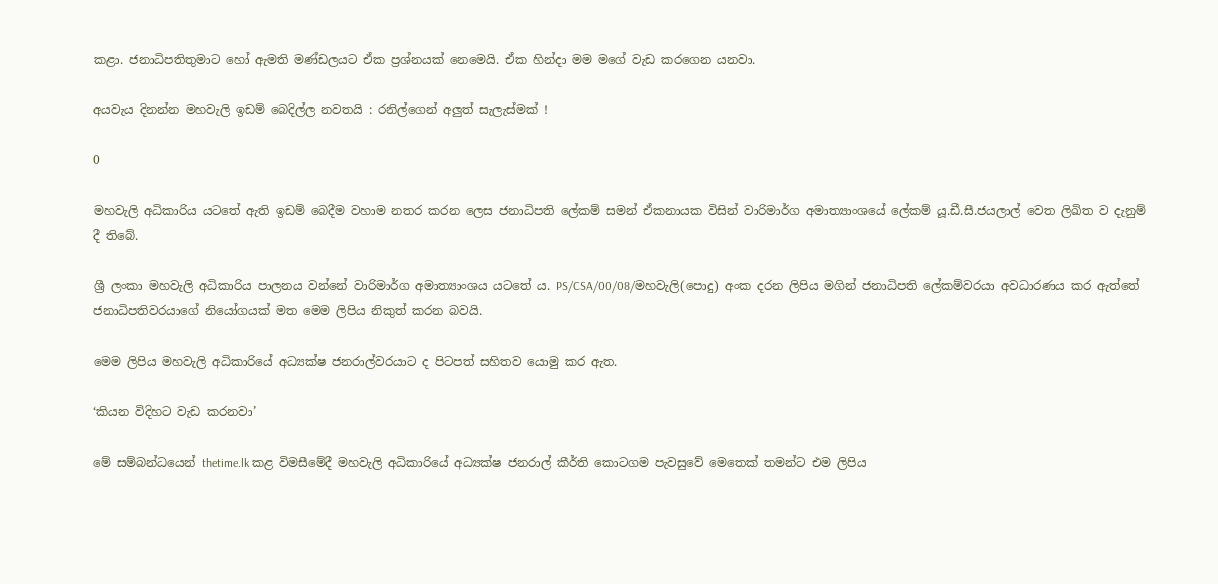කළා. ජනාධිපතිතුමාට හෝ ඇමති මණ්ඩලයට ඒක ප්‍රශ්නයක් නෙමෙයි. ඒක හින්දා මම මගේ වැඩ කරගෙන යනවා.

අයවැය දිනන්න මහවැලි ඉඩම් බෙදිල්ල නවතයි : රනිල්ගෙන් අලුත් සැලැස්මක් !

0

මහවැලි අධිකාරිය යටතේ ඇති ඉඩම් බෙදීම වහාම නතර කරන ලෙස ජනාධිපති ලේකම් සමන් ඒකනායක විසින් වාරිමාර්ග අමාත්‍යාංශයේ ලේකම් යූ.ඩී.සී.ජයලාල් වෙත ලිඛිත ව දැනුම් දී තිබේ.

ශ්‍රී ලංකා මහවැලි අධිකාරිය පාලනය වන්නේ වාරිමාර්ග අමාත්‍යාංශය යටතේ ය. PS/CSA/00/08/මහවැලි(පොදු) අංක දරන ලිපිය මගින් ජනාධිපති ලේකම්වරයා අවධාරණය කර ඇත්තේ ජනාධිපතිවරයාගේ නියෝගයක් මත මෙම ලිපිය නිකුත් කරන බවයි.

මෙම ලිපිය මහවැලි අධිකාරියේ අධ්‍යක්ෂ ජනරාල්වරයාට ද පිටපත් සහිතව යොමු කර ඇත.

‘කියන විදිහට වැඩ කරනවා’

මේ සම්බන්ධයෙන් thetime.lk කළ විමසීමේදී මහවැලි අධිකාරියේ අධ්‍යක්ෂ ජනරාල් කීර්ති කොටගම පැවසුවේ මෙතෙක් තමන්ට එම ලිපිය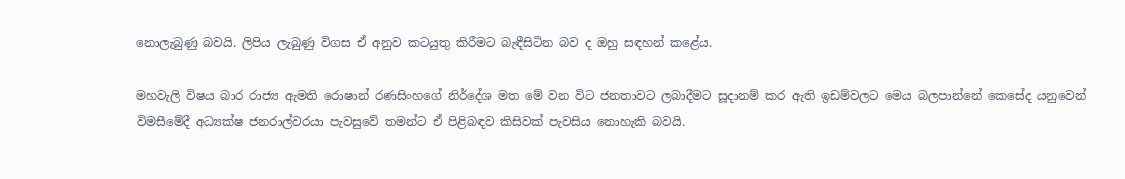නොලැබුණු බවයි. ලිපිය ලැබුණු විගස ඒ අනුව කටයුතු කිරීමට බැඳීසිටින බව ද ඔහු සඳහන් කළේය.

මහවැලි විෂය බාර රාජ්‍ය ඇමති රොෂාන් රණසිංහගේ නිර්දේශ මත මේ වන විට ජනතාවට ලබාදීමට සූදානම් කර ඇති ඉඩම්වලට මෙය බලපාන්නේ කෙසේද යනුවෙන් විමසීමේදී අධ්‍යක්ෂ ජනරාල්වරයා පැවසුවේ තමන්ට ඒ පිළිබඳව කිසිවක් පැවසිය නොහැකි බවයි.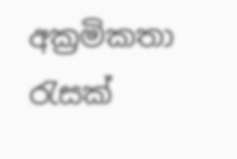අක්‍රමිකතා රැසක්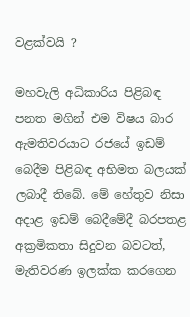වළක්වයි ?

මහවැලි අධිකාරිය පිළිබඳ පනත මගින් එම විෂය බාර ඇමතිවරයාට රජයේ ඉඩම් බෙදීම පිළිබඳ අභිමත බලයක් ලබාදී තිබේ. මේ හේතුව නිසා අදාළ ඉඩම් බෙදීමේදී බරපතළ අක්‍රමිකතා සිදුවන බවටත්, මැතිවරණ ඉලක්ක කරගෙන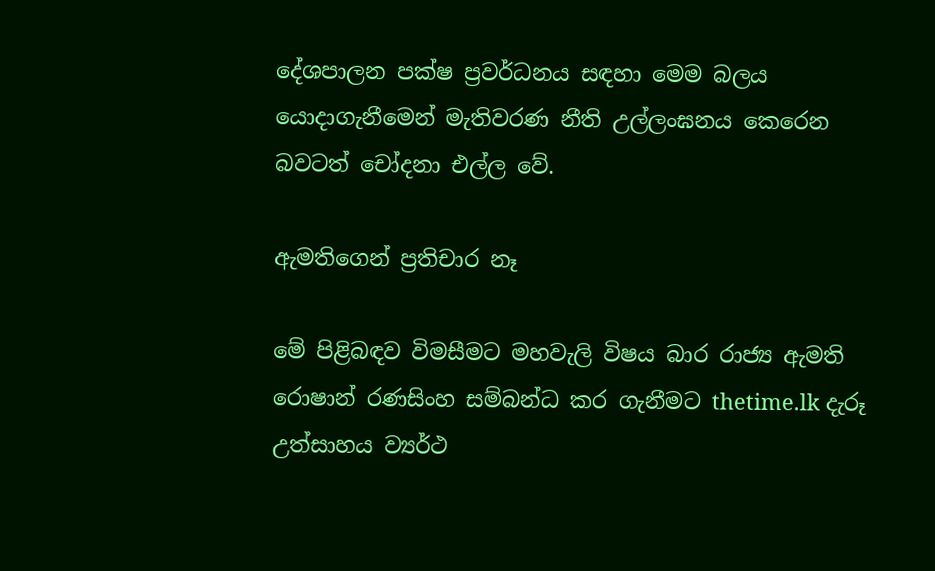දේශපාලන පක්ෂ ප්‍රවර්ධනය සඳහා මෙම බලය යොදාගැනීමෙන් මැතිවරණ නීති උල්ලංඝනය කෙරෙන බවටත් චෝදනා එල්ල වේ.

ඇමතිගෙන් ප්‍රතිචාර නෑ

මේ පිළිබඳව විමසීමට මහවැලි විෂය බාර රාජ්‍ය ඇමති රොෂාන් රණසිංහ සම්බන්ධ කර ගැනීමට thetime.lk දැරූ උත්සාහය ව්‍යර්ථ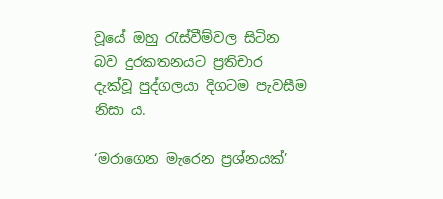වූයේ ඔහු රැස්වීම්වල සිටින බව දුරකතනයට ප්‍රතිචාර දැක්වූ පුද්ගලයා දිගටම පැවසීම නිසා ය.

‘මරාගෙන මැරෙන ප්‍රශ්නයක්’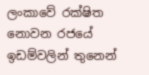ලංකාවේ රක්ෂිත නොවන රජයේ ඉඩම්වලින් තුනෙන්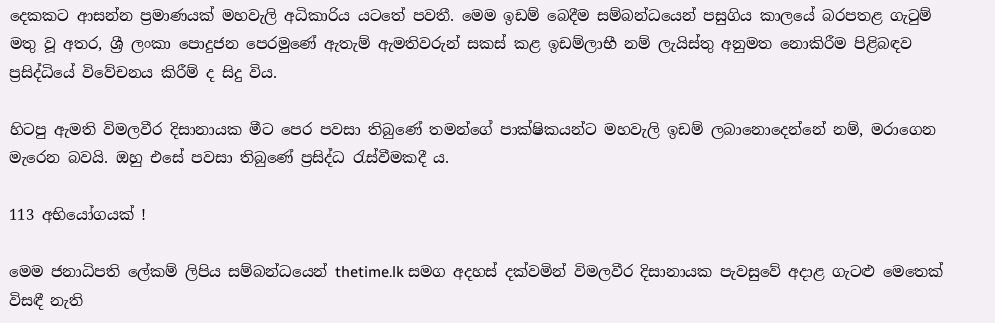දෙකකට ආසන්න ප්‍රමාණයක් මහවැලි අධිකාරිය යටතේ පවතී. මෙම ඉඩම් බෙදීම සම්බන්ධයෙන් පසුගිය කාලයේ බරපතළ ගැටුම් මතු වූ අතර, ශ්‍රී ලංකා පොදුජන පෙරමුණේ ඇතැම් ඇමතිවරුන් සකස් කළ ඉඩම්ලාභී නම් ලැයිස්තු අනුමත නොකිරීම පිළිබඳව ප්‍රසිද්ධියේ විවේචනය කිරීම් ද සිදු විය.

හිටපු ඇමති විමලවීර දිසානායක මීට පෙර පවසා තිබුණේ තමන්ගේ පාක්ෂිකයන්ට මහවැලි ඉඩම් ලබානොදෙන්නේ නම්, මරාගෙන මැරෙන බවයි. ඔහු එසේ පවසා තිබුණේ ප්‍රසිද්ධ රැස්වීමකදී ය.

113 අභියෝගයක් !

මෙම ජනාධිපති ලේකම් ලිපිය සම්බන්ධයෙන් thetime.lk සමග අදහස් දක්වමින් විමලවීර දිසානායක පැවසුවේ අදාළ ගැටළු මෙතෙක් විසඳී නැති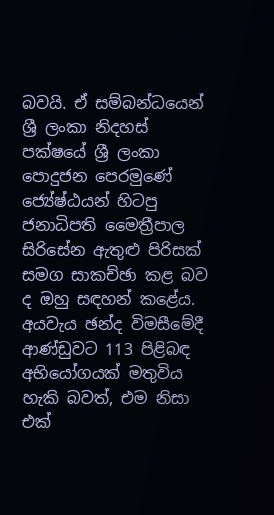බවයි. ඒ සම්බන්ධයෙන් ශ්‍රී ලංකා නිදහස් පක්ෂයේ ශ්‍රී ලංකා පොදුජන පෙරමුණේ ජ්‍යේෂ්ඨයන් හිටපු ජනාධිපති මෛත්‍රීපාල සිරිසේන ඇතුළු පිරිසක් සමග සාකච්ඡා කළ බව ද ඔහු සඳහන් කළේය. අයවැය ඡන්ද විමසීමේදී ආණ්ඩුවට 113 පිළිබඳ අභියෝගයක් මතුවිය හැකි බවත්, එම නිසා එක්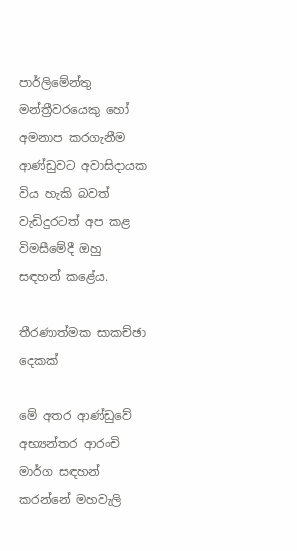පාර්ලිමේන්තු මන්ත්‍රීවරයෙකු හෝ අමනාප කරගැනීම ආණ්ඩුවට අවාසිදායක විය හැකි බවත් වැඩිදුරටත් අප කළ විමසීමේදී ඔහු සඳහන් කළේය.

තීරණාත්මක සාකච්ඡා දෙකක්

මේ අතර ආණ්ඩුවේ අභ්‍යන්තර ආරංචි මාර්ග සඳහන් කරන්නේ මහවැලි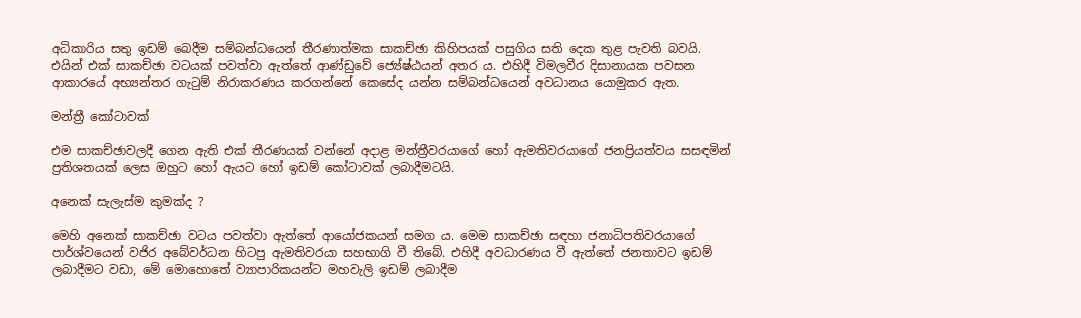අධිකාරිය සතු ඉඩම් බෙදීම සම්බන්ධයෙන් තීරණාත්මක සාකච්ඡා කිහිපයක් පසුගිය සති දෙක තුළ පැවති බවයි. එයින් එක් සාකච්ඡා වටයක් පවත්වා ඇත්තේ ආණ්ඩුවේ ජ්‍යේෂ්ඨයන් අතර ය. එහිදී විමලවීර දිසානායක පවසන ආකාරයේ අභ්‍යන්තර ගැටුම් නිරාකරණය කරගන්නේ කෙසේද යන්න සම්බන්ධයෙන් අවධානය යොමුකර ඇත.

මන්ත්‍රී කෝටාවක්

එම සාකච්ඡාවලදී ගෙන ඇති එක් තීරණයක් වන්නේ අදාළ මන්ත්‍රීවරයාගේ හෝ ඇමතිවරයාගේ ජනප්‍රියත්වය සසඳමින් ප්‍රතිශතයක් ලෙස ඔහුට හෝ ඇයට හෝ ඉඩම් කෝටාවක් ලබාදීමටයි.

අනෙක් සැලැස්ම කුමක්ද ?

මෙහි අනෙක් සාකච්ඡා වටය පවත්වා ඇත්තේ ආයෝජකයන් සමග ය. මෙම සාකච්ඡා සඳහා ජනාධිපතිවරයාගේ පාර්ශ්වයෙන් වජිර අබේවර්ධන හිටපු ඇමතිවරයා සහභාගි වී තිබේ. එහිදී අවධාරණය වී ඇත්තේ ජනතාවට ඉඩම් ලබාදීමට වඩා, මේ මොහොතේ ව්‍යාපාරිකයන්ට මහවැලි ඉඩම් ලබාදීම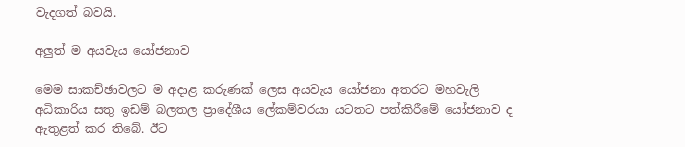වැදගත් බවයි.

අලුත් ම අයවැය යෝජනාව

මෙම සාකච්ඡාවලට ම අදාළ කරුණක් ලෙස අයවැය යෝජනා අතරට මහවැලි අධිකාරිය සතු ඉඩම් බලතල ප්‍රාදේශීය ලේකම්වරයා යටතට පත්කිරීමේ යෝජනාව ද ඇතුළත් කර තිබේ. ඊට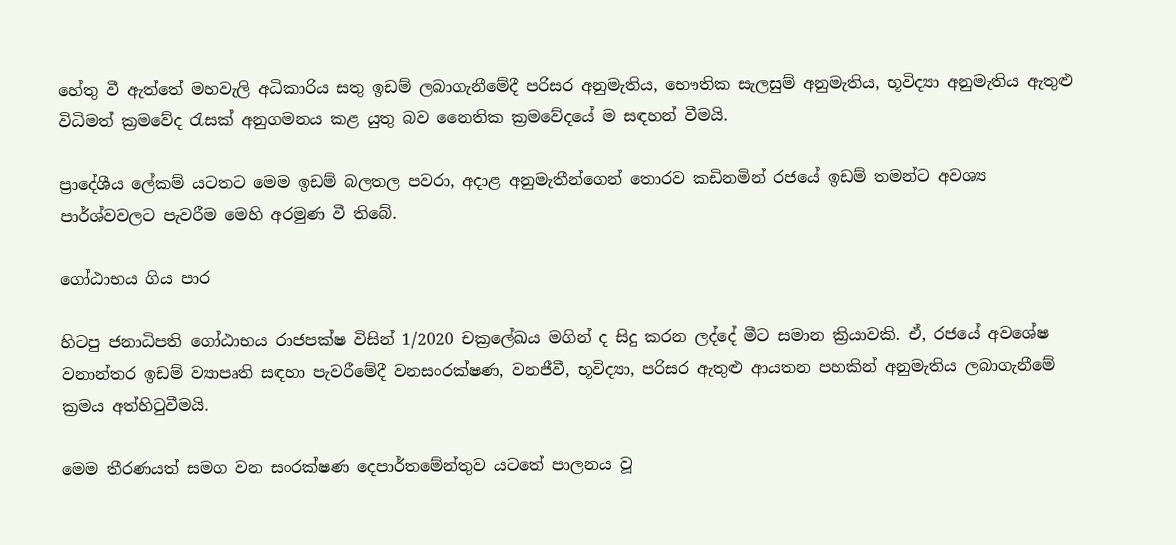හේතු වී ඇත්තේ මහවැලි අධිකාරිය සතු ඉඩම් ලබාගැනීමේදී පරිසර අනුමැතිය, භෞතික සැලසුම් අනුමැතිය, භූවිද්‍යා අනුමැතිය ඇතුළු විධිමත් ක්‍රමවේද රැසක් අනුගමනය කළ යුතු බව නෛතික ක්‍රමවේදයේ ම සඳහන් වීමයි.

ප්‍රාදේශීය ලේකම් යටතට මෙම ඉඩම් බලතල පවරා, අදාළ අනුමැතීන්ගෙන් තොරව කඩිනමින් රජයේ ඉඩම් තමන්ට අවශ්‍ය පාර්ශ්වවලට පැවරීම මෙහි අරමුණ වී තිබේ.

ගෝඨාභය ගිය පාර

හිටපු ජනාධිපති ගෝඨාභය රාජපක්ෂ විසින් 1/2020 චක්‍රලේඛය මගින් ද සිදු කරන ලද්දේ මීට සමාන ක්‍රියාවකි. ඒ, රජයේ අවශේෂ වනාන්තර ඉඩම් ව්‍යාපෘති සඳහා පැවරීමේදී වනසංරක්ෂණ, වනජීවී, භූවිද්‍යා, පරිසර ඇතුළු ආයතන පහකින් අනුමැතිය ලබාගැනීමේ ක්‍රමය අත්හිටුවීමයි.

මෙම තීරණයත් සමග වන සංරක්ෂණ දෙපාර්තමේන්තුව යටතේ පාලනය වූ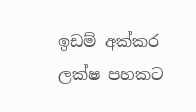ඉඩම් අක්කර ලක්ෂ පහකට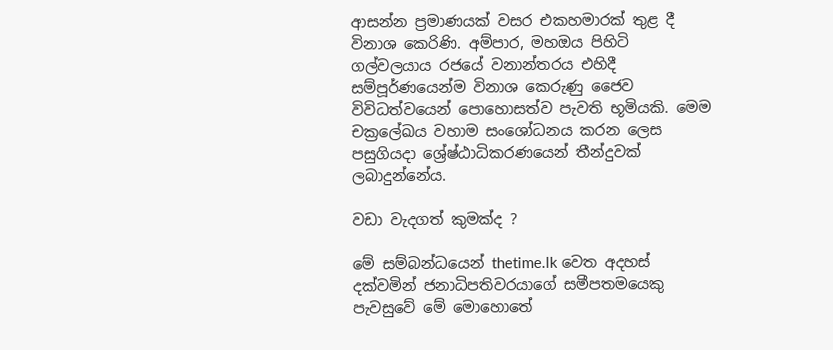ආසන්න ප්‍රමාණයක් වසර එකහමාරක් තුළ දී විනාශ කෙරිණි. අම්පාර, මහඔය පිහිටි ගල්වලයාය රජයේ වනාන්තරය එහිදී සම්පූර්ණයෙන්ම විනාශ කෙරුණු ජෛව විවිධත්වයෙන් පොහොසත්ව පැවති භූමියකි. මෙම චක්‍රලේඛය වහාම සංශෝධනය කරන ලෙස පසුගියදා ශ්‍රේෂ්ඨාධිකරණයෙන් තීන්දුවක් ලබාදුන්නේය.

වඩා වැදගත් කුමක්ද ?

මේ සම්බන්ධයෙන් thetime.lk වෙත අදහස් දක්වමින් ජනාධිපතිවරයාගේ සමීපතමයෙකු පැවසුවේ මේ මොහොතේ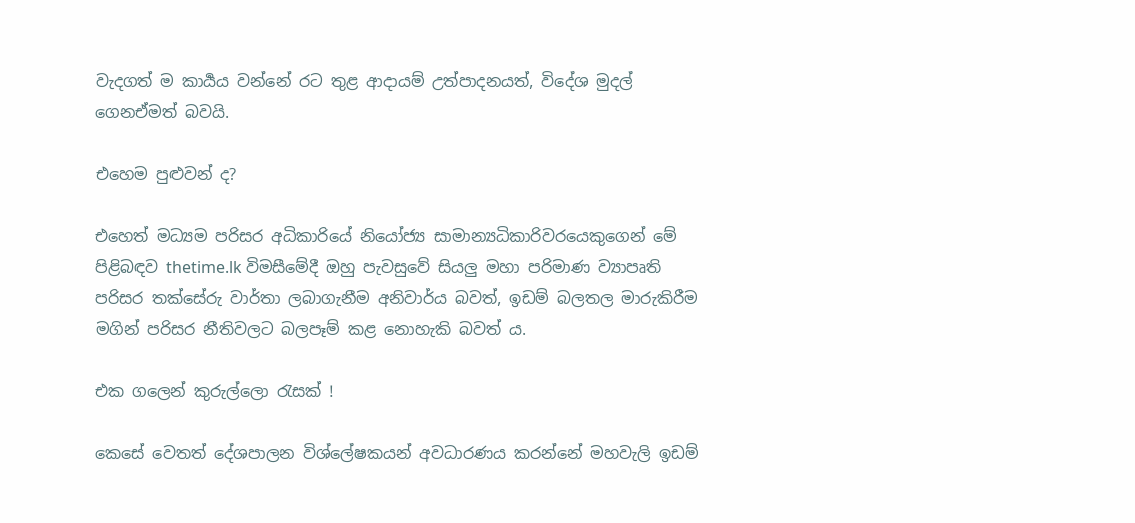වැදගත් ම කාර්‍යය වන්නේ රට තුළ ආදායම් උත්පාදනයත්, විදේශ මුදල් ගෙනඒමත් බවයි.

එහෙම පුළුවන් ද?

එහෙත් මධ්‍යම පරිසර අධිකාරියේ නියෝජ්‍ය සාමාන්‍යධිකාරිවරයෙකුගෙන් මේ පිළිබඳව thetime.lk විමසීමේදී ඔහු පැවසුවේ සියලු මහා පරිමාණ ව්‍යාපෘති පරිසර තක්සේරු වාර්තා ලබාගැනීම අනිවාර්ය බවත්, ඉඩම් බලතල මාරුකිරීම මගින් පරිසර නීතිවලට බලපෑම් කළ නොහැකි බවත් ය.

එක ගලෙන් කුරුල්ලො රැසක් !

කෙසේ වෙතත් දේශපාලන විශ්ලේෂකයන් අවධාරණය කරන්නේ මහවැලි ඉඩම්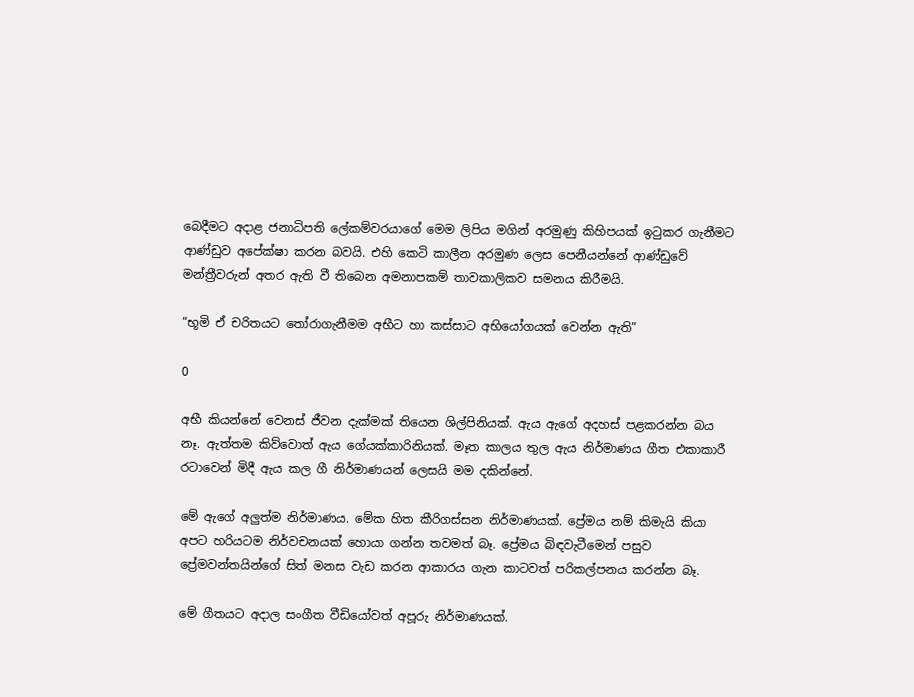බෙදීමට අදාළ ජනාධිපති ලේකම්වරයාගේ මෙම ලිපිය මගින් අරමුණු කිහිපයක් ඉටුකර ගැනීමට ආණ්ඩුව අපේක්ෂා කරන බවයි. එහි කෙටි කාලීන අරමුණ ලෙස පෙනීයන්නේ ආණ්ඩුවේ මන්ත්‍රීවරුන් අතර ඇති වී තිබෙන අමනාපකම් තාවකාලිකව සමනය කිරීමයි.

“භූමි ඒ චරිතයට තෝරාගැනීමම අභීට හා කස්සාට අභියෝගයක් වෙන්න ඇති”

0

අභී කියන්නේ වෙනස් ජීවන දැක්මක් තියෙන ශිල්පිනියක්. ඇය ඇගේ අදහස් පළකරන්න බය නෑ. ඇත්තම කිව්වොත් ඇය ගේයක්කාරිනියක්. මෑත කාලය තුල ඇය නිර්මාණය ගීත එකාකාරී රටාවෙන් මිදී ඇය කල ගී නිර්මාණයන් ලෙසයි මම දකින්නේ.

මේ ඇගේ අලුත්ම නිර්මාණය. මේක හිත කීරිගස්සන නිර්මාණයක්. ප්‍රේමය නම් කිමැයි කියා අපට හරියටම නිර්වචනයක් හොයා ගන්න තවමත් බෑ. ප්‍රේමය බිඳවැටීමෙන් පසුව ප්‍රේමවන්තයින්ගේ සිත් මනස වැඩ කරන ආකාරය ගැන කාටවත් පරිකල්පනය කරන්න බෑ.

මේ ගීතයට අදාල සංගීත වීඩියෝවත් අපූරු නිර්මාණයක්.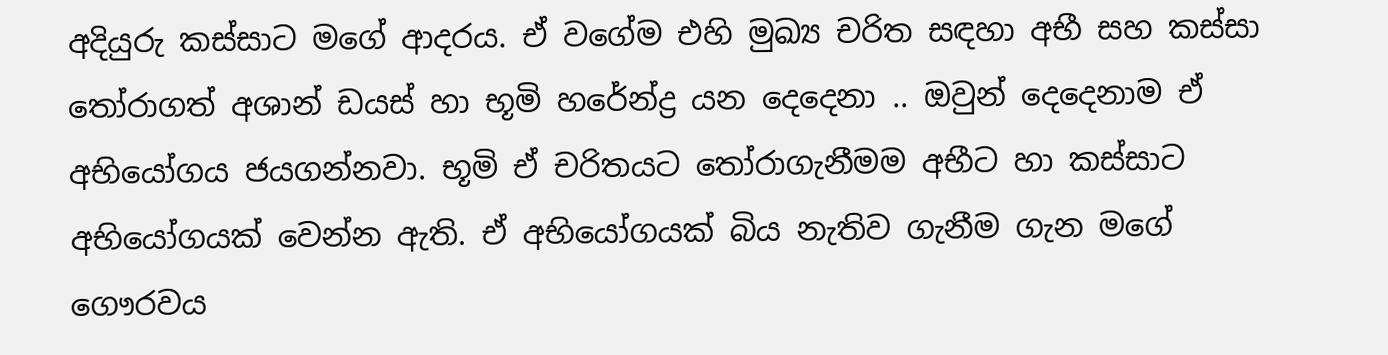අදියුරු කස්සාට මගේ ආදරය. ඒ වගේම එහි මුඛ්‍ය චරිත සඳහා අභී සහ කස්සා තෝරාගත් අශාන් ඩයස් හා භූමි හරේන්ද්‍ර යන දෙදෙනා .. ඔවුන් දෙදෙනාම ඒ අභියෝගය ජයගන්නවා. භූමි ඒ චරිතයට තෝරාගැනීමම අභීට හා කස්සාට අභියෝගයක් වෙන්න ඇති. ඒ අභියෝගයක් බිය නැතිව ගැනීම ගැන මගේ ගෞරවය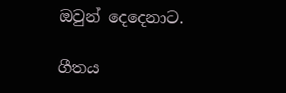ඔවුන් දෙදෙනාට.

ගීතය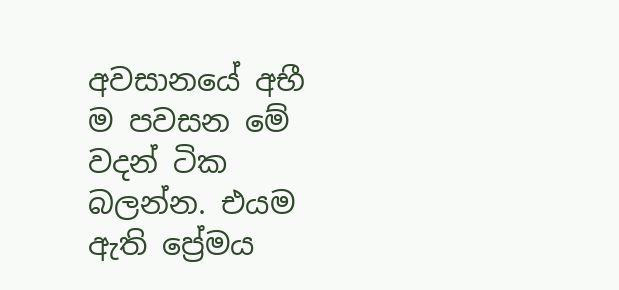අවසානයේ අභී ම පවසන මේ වදන් ටික බලන්න. එයම ඇති ප්‍රේමය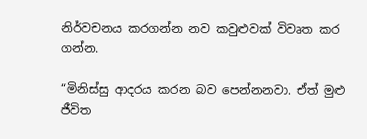නිර්වචනය කරගන්න නව කවුළුවක් විවෘත කර ගන්න.

“මිනිස්සු ආදරය කරන බව පෙන්නනවා. ඒත් මුළු ජීවිත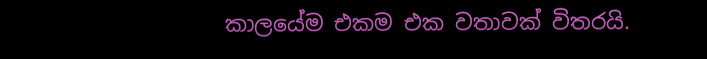කාලයේම එකම එක වතාවක් විතරයි.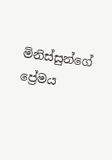මිනිස්සුන්ගේ ප්‍රේමය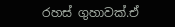රහස් ගුහාවක්.ඒ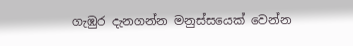ගැඹුර දැනගන්න මනුස්සයෙක් වෙන්න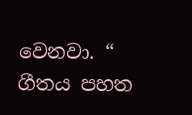වෙනවා. “
ගීතය පහත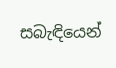සබැඳියෙන්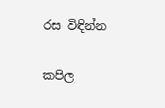රස විඳින්න

කපිල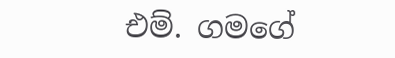එම්. ගමගේ